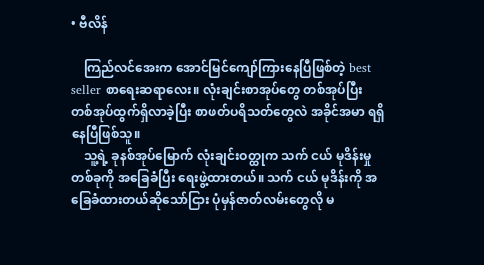• ဗီလိန်

    ကြည်လင်အေးက အောင်မြင်ကျော်ကြားနေပြီဖြစ်တဲ့ best seller စာရေးဆရာလေး။ လုံးချင်းစာအုပ်တွေ တစ်အုပ်ပြီး တစ်အုပ်ထွက်ရှိလာခဲ့ပြီး စာဖတ်ပရိသတ်တွေလဲ အခိုင်အမာ ရရှိနေပြီဖြစ်သူ။
    သူ့ရဲ့ ခုနစ်အုပ်မြောက် လုံးချင်းဝတ္ထုက သက် ငယ် မုဒိန်းမှုတစ်ခုကို အခြေခံပြီး ရေးဖွဲ့ထားတယ်။ သက် ငယ် မုဒိန်းကို အခြေခံထားတယ်ဆိုသော်ငြား ပုံမှန်ဇာတ်လမ်းတွေလို မ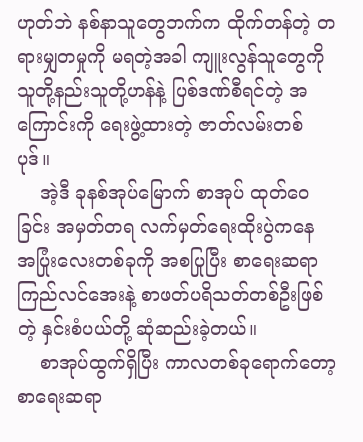ဟုတ်ဘဲ နစ်နာသူတွေဘက်က ထိုက်တန်တဲ့ တရားမျှတမှုကို မရတဲ့အခါ ကျူးလွန်သူတွေကို သူတို့နည်းသူတို့ဟန်နဲ့ ပြစ်ဒဏ်စီရင်တဲ့ အကြောင်းကို ရေးဖွဲ့ထားတဲ့ ဇာတ်လမ်းတစ်ပုဒ်။
    အဲ့ဒီ ခုနစ်အုပ်မြောက် စာအုပ် ထုတ်ဝေခြင်း အမှတ်တရ လက်မှတ်ရေးထိုးပွဲကနေ အပြုံးလေးတစ်ခုကို အစပြုပြီး စာရေးဆရာကြည်လင်အေးနဲ့ စာဖတ်ပရိသတ်တစ်ဦးဖြစ်တဲ့ နှင်းစံပယ်တို့ ဆုံဆည်းခဲ့တယ်။
    စာအုပ်ထွက်ရှိပြီး ကာလတစ်ခုရောက်တော့ စာရေးဆရာ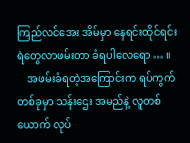ကြည်လင်အေး အိမ်မှာ နေရင်းထိုင်ရင်း ရဲတွေလာဖမ်းတာ ခံရပါလေရော … ။
    အဖမ်းခံရတဲ့အကြောင်းက ရပ်ကွက်တစ်ခုမှာ သန်းဌေး အမည်နဲ့ လူတစ်ယောက် လုပ်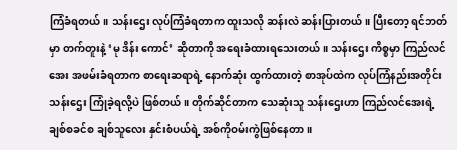ကြံခံရတယ်။ သန်းဌေး လုပ်ကြံခံရတာက ထူးသလို ဆန်းလဲ ဆန်းပြားတယ်။ ပြီးတော့ ရင်ဘတ်မှာ တက်တူးနဲ့ ‘မု ဒိန်း ကောင်’ ဆိုတာကို အရေးခံထားရသေးတယ်။ သန်းဌေး ကိစ္စမှာ ကြည်လင်အေး အဖမ်းခံရတာက စာရေးဆရာရဲ့ နောက်ဆုံး ထွက်ထားတဲ့ စာအုပ်ထဲက လုပ်ကြံနည်းအတိုင်း သန်းဌေး ကြုံခဲ့ရလို့ပဲ ဖြစ်တယ်။ တိုက်ဆိုင်တာက သေဆုံးသူ သန်းဌေးဟာ ကြည်လင်အေးရဲ့ ချစ်စခင်စ ချစ်သူလေး နှင်းစံပယ်ရဲ့ အစ်ကိုဝမ်းကွဲဖြစ်နေတာ။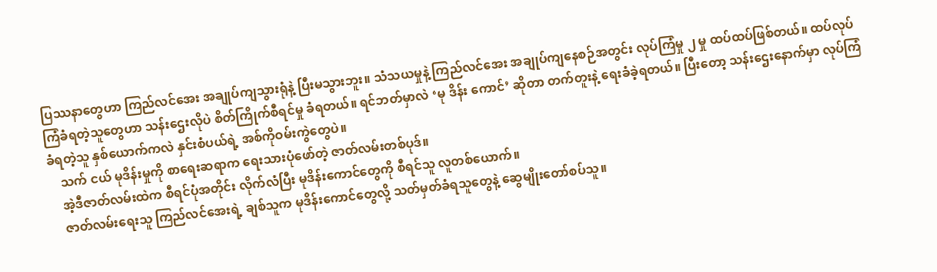ပြဿနာတွေဟာ ကြည်လင်အေး အချုပ်ကျသွားရုံနဲ့ ပြီးမသွားဘူး။ သံသယမှုနဲ့ ကြည်လင်အေး အချုပ်ကျနေစဉ်အတွင်း လုပ်ကြံမှု ၂ မှု ထပ်ထပ်ဖြစ်တယ်။ ထပ်လုပ်ကြံခံရတဲ့သူတွေဟာ သန်းဌေးလိုပဲ စိတ်ကြိုက်စီရင်မှု ခံရတယ်။ ရင်ဘတ်မှာလဲ ‘မု ဒိန်း ကောင်’ ဆိုတာ တက်တူးနဲ့ ရေးခံခဲ့ရတယ်။ ပြီးတော့ သန်းဌေးနောက်မှာ လုပ်ကြံခံရတဲ့သူ နှစ်ယောက်ကလဲ နှင်းစံပယ်ရဲ့ အစ်ကိုဝမ်းကွဲတွေပဲ။
    သက် ငယ် မုဒိန်းမှုကို စာရေးဆရာက ရေးသားပုံဖော်တဲ့ ဇာတ်လမ်းတစ်ပုဒ်။
    အဲ့ဒီဇာတ်လမ်းထဲက စီရင်ပုံအတိုင်း လိုက်လံပြီး မုဒိန်းကောင်တွေကို စီရင်သူ လူတစ်ယောက်။
    ဇာတ်လမ်းရေးသူ ကြည်လင်အေးရဲ့ ချစ်သူက မုဒိန်းကောင်တွေလို့ သတ်မှတ်ခံရသူတွေနဲ့ ဆွေမျိုးတော်စပ်သူ။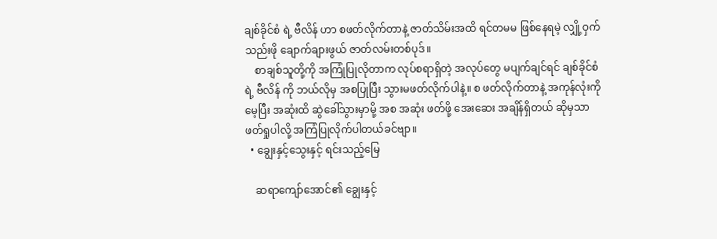ချစ်ခိုင်စံ ရဲ့ ဗီလိန် ဟာ စဖတ်လိုက်တာနဲ့ ဇာတ်သိမ်းအထိ ရင်တမမ ဖြစ်နေရမဲ့ လျှို့ဝှက်သည်းဖို ချောက်ချားဖွယ် ဇာတ်လမ်းတစ်ပုဒ်။
    စာချစ်သူတို့ကို အကြုံပြုလိုတာက လုပ်စရာရှိတဲ့ အလုပ်တွေ မပျက်ချင်ရင် ချစ်ခိုင်စံ ရဲ့ ဗီလိန် ကို ဘယ်လိုမှ အစပြုပြီး သွားမဖတ်လိုက်ပါနဲ့။ စ ဖတ်လိုက်တာနဲ့ အကုန်လုံးကို မေ့ပြီး အဆုံးထိ ဆွဲခေါ်သွားမှာမို့ အစ အဆုံး ဖတ်ဖို့ အေးဆေး အချိန်ရှိတယ် ဆိုမှသာ ဖတ်ရှုပါလို့ အကြံပြုလိုက်ပါတယ်ခင်ဗျာ။
  • ချွေးနှင့်သွေးနှင့် ရင်းသည့်မြေ

    ဆရာကျော်အောင်၏ ချွေးနှင့်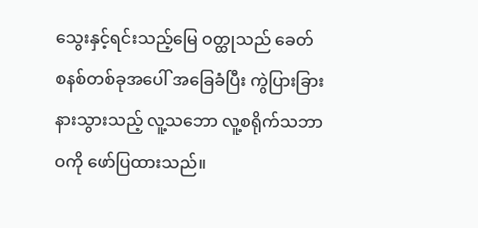သွေးနှင့်ရင်းသည့်မြေ ဝတ္ထုသည် ခေတ်စနစ်တစ်ခုအပေါ် အ‌ခြေခံပြီး ကွဲပြားခြားနားသွားသည့် လူ့သဘော လူ့စရိုက်သဘာဝကို ဖော်ပြထားသည်။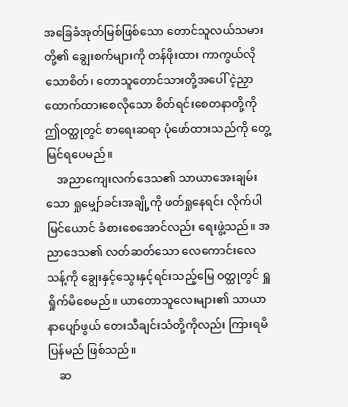အခြေခံအုတ်မြစ်ဖြစ်သော တောင်သူလယ်သမားတို့၏ ချွေးစက်များကို တန်ဖိုးထား ကာကွယ်လိုသောစိတ်၊ တောသူတောင်သားတို့အပေါ် ငဲ့ညှာထောက်ထားစေလိုသော စိတ်ရင်းစေတနာတို့ကို ဤဝတ္ထုတွင် စာရေးဆရာ ပုံဖော်ထားသည်ကို တွေ့မြင်ရပေမည်။
    အညာကျေးလက်ဒေသ၏ သာယာအေးချမ်းသော ရှုမျှော်ခင်းအချို့ကို ဖတ်ရှုနေရင်း လိုက်ပါမြင်ယောင် ခံစားစေအောင်လည်း ရေးဖွဲ့သည်။ အညာဒေသ၏ လတ်ဆတ်သော လေကောင်းလေသန့်ကို ချွေးနှင့်သွေးနှင့်ရင်းသည့်မြေ ဝတ္ထုတွင် ရှူရှိုက်မိစေမည်။ ယာတောသူလေးများ၏ သာယာနာပျော်ဖွယ် တေးသီချင်းသံတို့ကိုလည်း ကြားရမိပြန်မည် ဖြစ်သည်။
    ဆ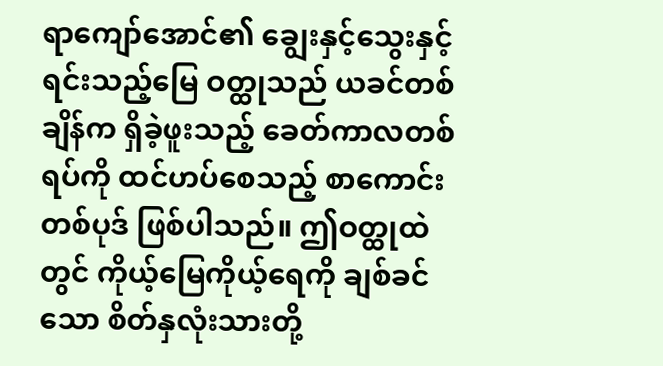ရာကျော်အောင်၏ ချွေးနှင့်သွေးနှင့်ရင်းသည့်မြေ ဝတ္ထုသည် ယခင်တစ်ချိန်က ရှိခဲ့ဖူးသည့် ခေတ်ကာလတစ်ရပ်ကို ထင်ဟပ်စေသည့် စာကောင်းတစ်ပုဒ် ဖြစ်ပါသည်။ ဤဝတ္ထုထဲတွင် ကိုယ့်မြေကိုယ့်ရေကို ချစ်ခင်သော စိတ်နှလုံးသားတို့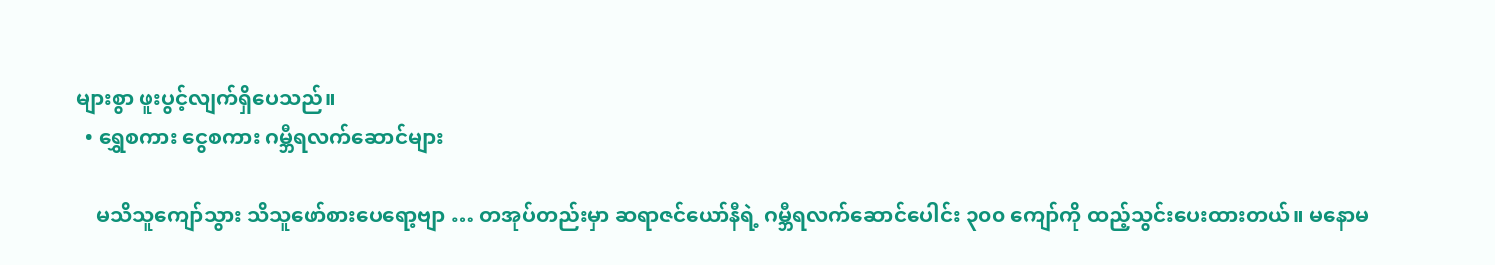များစွာ ဖူးပွင့်လျက်ရှိပေသည်။
  • ရွှေစကား ငွေစကား ဂမ္ဘီရလက်ဆောင်များ

    မသိသူကျော်သွား သိသူဖော်စားပေရော့ဗျာ … တအုပ်တည်းမှာ ဆရာဇင်ယော်နီရဲ့ ဂမ္ဘီရလက်ဆောင်ပေါင်း ၃၀၀ ကျော်ကို ထည့်သွင်းပေးထားတယ်။ မနောမ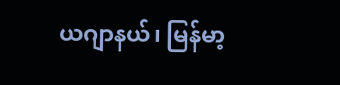ယဂျာနယ်၊ မြန်မာ့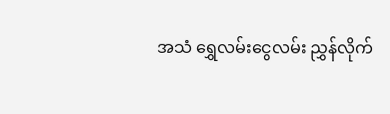အသံ ရွှေလမ်းငွေလမ်း ညွှန်လိုက်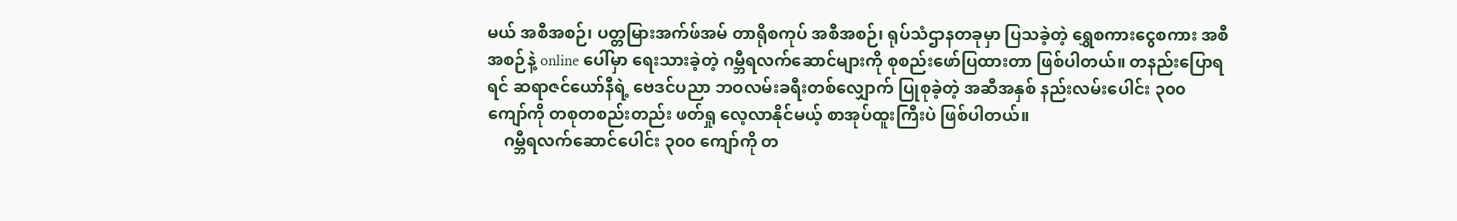မယ် အစီအစဉ်၊ ပတ္တမြားအက်ဖ်အမ် တာရိုစကုပ် အစီအစဉ်၊ ရုပ်သံဌာနတခုမှာ ပြသခဲ့တဲ့ ရွှေစကားငွေစကား အစီအစဉ်နဲ့ online ပေါ်မှာ ရေးသားခဲ့တဲ့ ဂမ္ဘီရလက်ဆောင်များကို စုစည်းဖော်ပြထားတာ ဖြစ်ပါတယ်။ တနည်းပြောရရင် ဆရာဇင်ယော်နီရဲ့ ဗေဒင်ပညာ ဘဝလမ်းခရီးတစ်လျှောက် ပြုစုခဲ့တဲ့ အဆီအနှစ် နည်းလမ်းပေါင်း ၃၀၀ ကျော်ကို တစုတစည်းတည်း ဖတ်ရှု လေ့လာနိုင်မယ့် စာအုပ်ထူးကြီးပဲ ဖြစ်ပါတယ်။
    ဂမ္ဘီရလက်ဆောင်ပေါင်း ၃၀၀ ကျော်ကို တ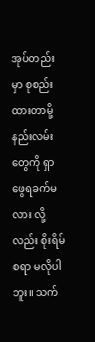အုပ်တည်းမှာ စုစည်းထားတာမို့ နည်းလမ်းတွေကို ရှာဖွေရခက်မလား လို့လည်း စိုးရိမ်စရာ မလိုပါဘူး။ သက်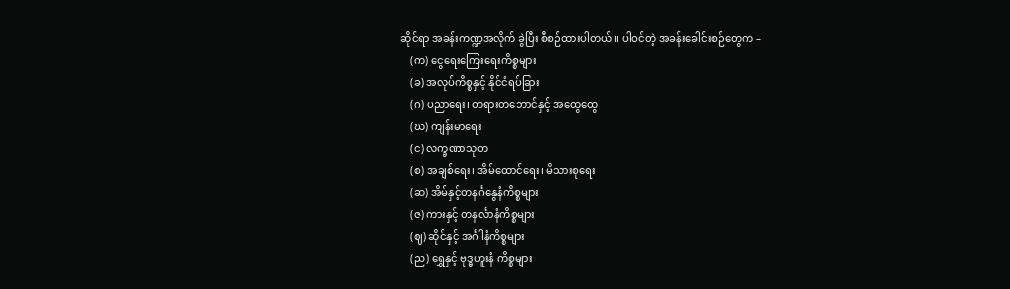ဆိုင်ရာ အခန်းကဏ္ဍအလိုက် ခွဲပြီး စီစဉ်ထားပါတယ်။ ပါဝင်တဲ့ အခန်းခေါင်းစဉ်တွေက –
    (က) ငွေရေးကြေးရေးကိစ္စများ
    (ခ) အလုပ်ကိစ္စနှင့် နိုင်ငံရပ်ခြား
    (ဂ) ပညာရေး၊ တရားတဘောင်နှင့် အထွေထွေ
    (ဃ) ကျန်းမာရေး
    (င) လက္ခဏာသုတ
    (စ) အချစ်ရေး၊ အိမ်ထောင်ရေး၊ မိသားစုရေး
    (ဆ) အိမ်နှင့်တနင်္ဂနွေနံကိစ္စများ
    (ဇ) ကားနှင့် တနင်္လာနံကိစ္စများ
    (ဈ) ဆိုင်နှင့် အင်္ဂါနံကိစ္စများ
    (ည) ရွှေနှင့် ဗုဒ္ဓဟူးနံ ကိစ္စများ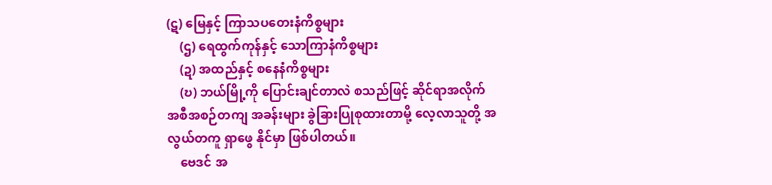(ဋ) မြေနှင့် ကြာသပတေးနံကိစ္စများ
    (ဌ) ရေထွက်ကုန်နှင့် သောကြာနံကိစ္စများ
    (ဍ) အထည်နှင့် စနေနံကိစ္စများ
    (ဎ) ဘယ်မြို့ကို ပြောင်းချင်တာလဲ စသည်ဖြင့် ဆိုင်ရာအလိုက် အစီအစဉ်တကျ အခန်းများ ခွဲခြားပြုစုထားတာမို့ လေ့လာသူတို့ အလွယ်တကူ ရှာဖွေ နိုင်မှာ ဖြစ်ပါတယ်။
    ဗေဒင် အ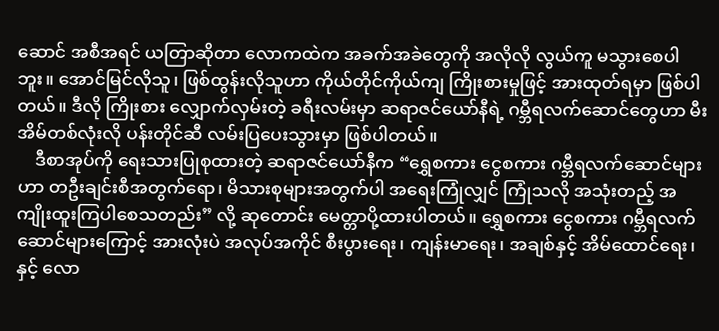ဆောင် အစီအရင် ယတြာဆိုတာ လောကထဲက အခက်အခဲတွေကို အလိုလို လွယ်ကူ မသွားစေပါဘူး။ အောင်မြင်လိုသူ၊ ဖြစ်ထွန်းလိုသူဟာ ကိုယ်တိုင်ကိုယ်ကျ ကြိုးစားမှုဖြင့် အားထုတ်ရမှာ ဖြစ်ပါတယ်။ ဒီလို ကြိုးစား လျှောက်လှမ်းတဲ့ ခရီးလမ်းမှာ ဆရာဇင်ယော်နီရဲ့ ဂမ္ဘီရလက်ဆောင်တွေဟာ မီးအိမ်တစ်လုံးလို ပန်းတိုင်ဆီ လမ်းပြပေးသွားမှာ ဖြစ်ပါတယ်။
    ဒီစာအုပ်ကို ရေးသားပြုစုထားတဲ့ ဆရာဇင်ယော်နီက “ရွှေစကား ငွေစကား ဂမ္ဘီရလက်ဆောင်များဟာ တဦးချင်းစီအတွက်ရော၊ မိသားစုများအတွက်ပါ အရေးကြုံလျှင် ကြုံသလို အသုံးတည့် အကျိုးထူးကြပါစေသတည်း” လို့ ဆုတောင်း မေတ္တာပို့ထားပါတယ်။ ရွှေစကား ငွေစကား ဂမ္ဘီရလက်ဆောင်များကြောင့် အားလုံးပဲ အလုပ်အကိုင် စီးပွားရေး၊ ကျန်းမာရေး၊ အချစ်နှင့် အိမ်ထောင်ရေး၊ နှင့် လော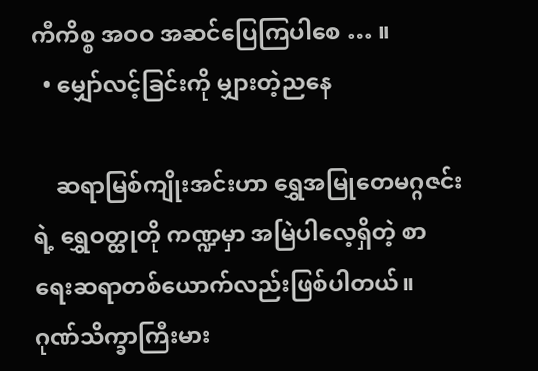ကီကိစ္စ အဝဝ အဆင်ပြေကြပါစေ … ။
  • မျှော်လင့်ခြင်းကို မျှားတဲ့ညနေ

    ဆရာမြစ်ကျိုးအင်းဟာ ရွှေအမြုတေမဂ္ဂဇင်းရဲ့ ရွှေဝတ္ထုတို ကဏ္ဍမှာ အမြဲပါလေ့ရှိတဲ့ စာရေးဆရာတစ်ယောက်လည်းဖြစ်ပါတယ်။ ဂုဏ်သိက္ခာကြီးမား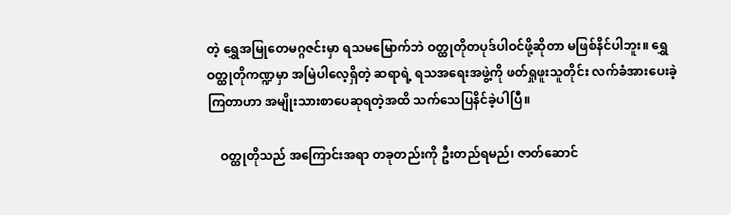တဲ့ ရွှေအမြုတေမဂ္ဂဇင်းမှာ ရသမမြောက်ဘဲ ဝတ္ထုတိုတပုဒ်ပါဝင်ဖို့ဆိုတာ မဖြစ်နိင်ပါဘူး။ ရွှေဝတ္ထုတိုကဏ္ဍမှာ အမြဲပါလေ့ရှိတဲ့ ဆရာရဲ့ ရသအရေးအဖွဲ့ကို ဖတ်ရှုဖူးသူတိုင်း လက်ခံအားပေးခဲ့ကြတာဟာ အမျိုးသားစာပေဆုရတဲ့အထိ သက်သေပြနိင်ခဲ့ပါပြီ။

    ဝတ္ထုတိုသည် အကြောင်းအရာ တခုတည်းကို ဦးတည်ရမည်၊ ဇာတ်ဆောင်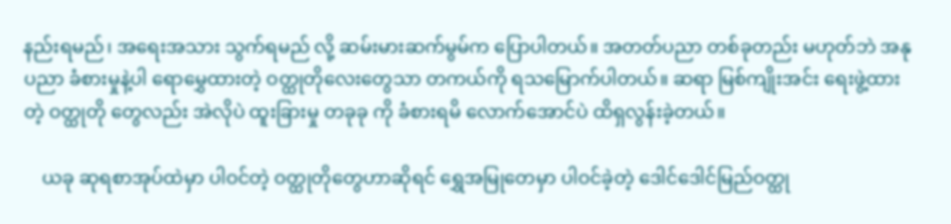နည်းရမည်၊ အရေးအသား သွက်ရမည် လို့ ဆမ်းမားဆက်မွမ်က ပြောပါတယ်။ အတတ်ပညာ တစ်ခုတည်း မဟုတ်ဘဲ အနုပညာ ခံစားမှုနဲ့ပါ ရောမွှေထားတဲ့ ဝတ္ထုတိုလေးတွေသာ တကယ်ကို ရသမြောက်ပါတယ်။ ဆရာ မြစ်ကျိုးအင်း ရေးဖွဲ့ထားတဲ့ ဝတ္ထုတို တွေလည်း အဲလိုပဲ ထူးခြားမှု တခုခု ကို ခံစားရမိ လောက်အောင်ပဲ ထိရှလွန်းခဲ့တယ်။

    ယခု ဆုရစာအုပ်ထဲမှာ ပါဝင်တဲ့ ဝတ္ထုတိုတွေဟာဆိုရင် ရွှေအမြုတေမှာ ပါဝင်ခဲ့တဲ့ ဒေါင်ဒေါင်မြည်ဝတ္ထု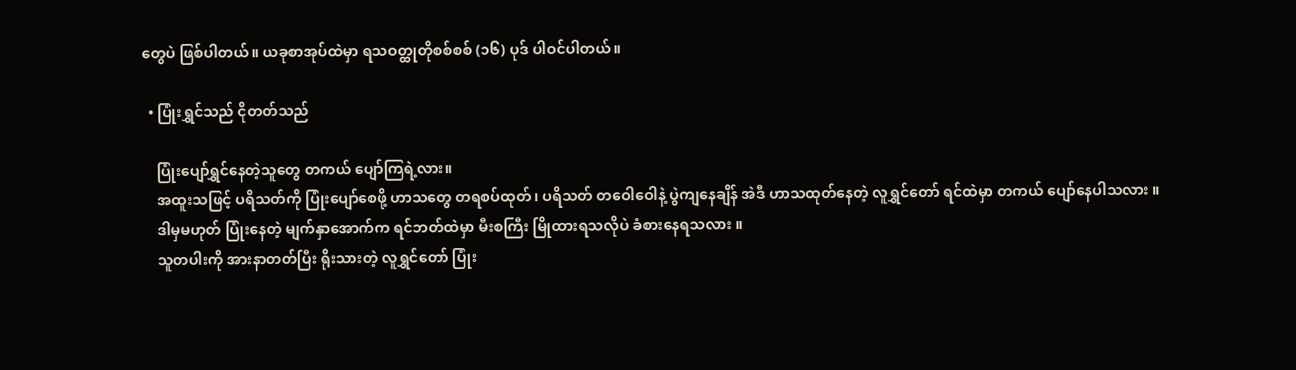တွေပဲ ဖြစ်ပါတယ်။ ယခုစာအုပ်ထဲမှာ ရသဝတ္ထုတိုစစ်စစ် (၁၆) ပုဒ် ပါဝင်ပါတယ်။

  • ပြုံးရွှင်သည် ငိုတတ်သည်

    ပြုံးပျော်ရွှင်နေတဲ့သူတွေ တကယ် ပျော်ကြရဲ့လား။
    အထူးသဖြင့် ပရိသတ်ကို ပြုံးပျော်စေဖို့ ဟာသတွေ တရစပ်ထုတ်၊ ပရိသတ် တဝေါဝေါနဲ့ ပွဲကျနေချိန် အဲဒီ ဟာသထုတ်နေတဲ့ လူရွှင်တော် ရင်ထဲမှာ တကယ် ပျော်နေပါသလား ။
    ဒါမှမဟုတ် ပြုံးနေတဲ့ မျက်နှာအောက်က ရင်ဘတ်ထဲမှာ မီးစကြီး မြိုထားရသလိုပဲ ခံစားနေရသလား ။
    သူတပါးကို အားနာတတ်ပြီး ရိုးသားတဲ့ လူရွှင်တော် ပြုံး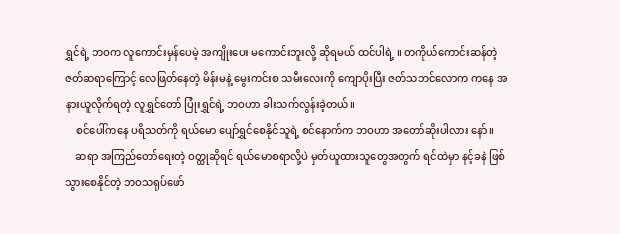ရွှင်ရဲ့ ဘဝက လူကောင်းမှန်ပေမဲ့ အကျိုးပေး မကောင်းဘူးလို့ ဆိုရမယ် ထင်ပါရဲ့ ။ တကိုယ်ကောင်းဆန်တဲ့ ဇတ်ဆရာကြောင့် လေဖြတ်နေတဲ့ မိန်းမနဲ့ မွေးကင်းစ သမီးလေးကို ကျောပိုးပြီး ဇတ်သဘင်လောက ကနေ အနားယူလိုက်ရတဲ့ လူရွှင်တော် ပြုံးရွှင်ရဲ့ ဘဝဟာ ခါးသက်လွန်းခဲ့တယ်။
    စင်ပေါ်ကနေ ပရိသတ်ကို ရယ်မော ပျော်ရွှင်စေနိုင်သူရဲ့ စင်နောက်က ဘဝဟာ အတော်ဆိုးပါလား နော်။
    ဆရာ အကြည်တော်ရေးတဲ့ ဝတ္ထုဆိုရင် ရယ်မောစရာလို့ပဲ မှတ်ယူထားသူတွေအတွက် ရင်ထဲမှာ နင့်ခနဲ ဖြစ်သွားစေနိုင်တဲ့ ဘဝသရုပ်ဖော်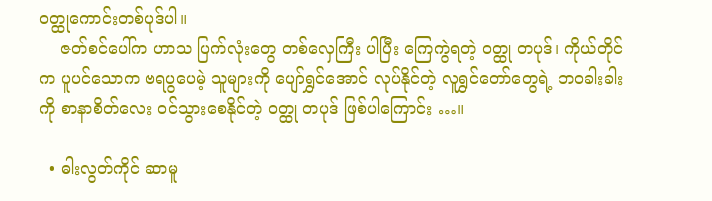ဝတ္ထုကောင်းတစ်ပုဒ်ပါ။
    ဇတ်စင်ပေါ်က ဟာသ ပြက်လုံးတွေ တစ်လှေကြီး ပါပြီး ကြေကွဲရတဲ့ ဝတ္ထု တပုဒ်၊ ကိုယ်တိုင်က ပူပင်သောက ဗရပွပေမဲ့ သူများကို ပျော်ရွှင်အောင် လုပ်နိုင်တဲ့ လူရွှင်တော်တွေရဲ့ ဘဝခါးခါး ကို စာနာစိတ်လေး ဝင်သွားစေနိုင်တဲ့ ဝတ္ထု တပုဒ် ဖြစ်ပါကြောင်း …။

  • ဓါးလွတ်ကိုင် ဆာမူ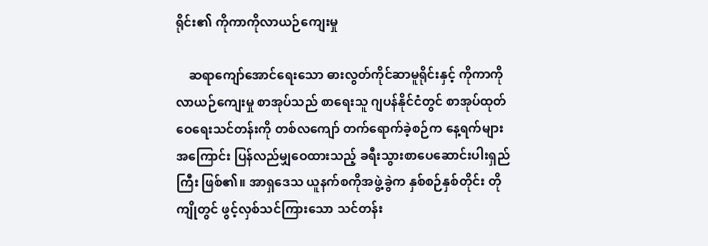ရိုင်း၏ ကိုကာကိုလာယဉ်ကျေးမှု

    ဆရာကျော်အောင်ရေးသော ဓားလွတ်ကိုင်ဆာမူရိုင်းနှင့် ကိုကာကိုလာယဉ်ကျေးမှု စာအုပ်သည် စာရေးသူ ဂျပန်နိုင်ငံတွင် စာအုပ်ထုတ်ဝေရေးသင်တန်းကို တစ်လကျော် တက်ရောက်ခဲ့စဉ်က နေ့ရက်များအကြောင်း ပြန်လည်မျှဝေထားသည့် ခရီးသွားစာပေဆောင်းပါးရှည်ကြီး ဖြစ်၏။ အာရှဒေသ ယူနက်စကိုအဖွဲ့ခွဲက နှစ်စဉ်နှစ်တိုင်း တိုကျိုတွင် ဖွင့်လှစ်သင်ကြားသော သင်တန်း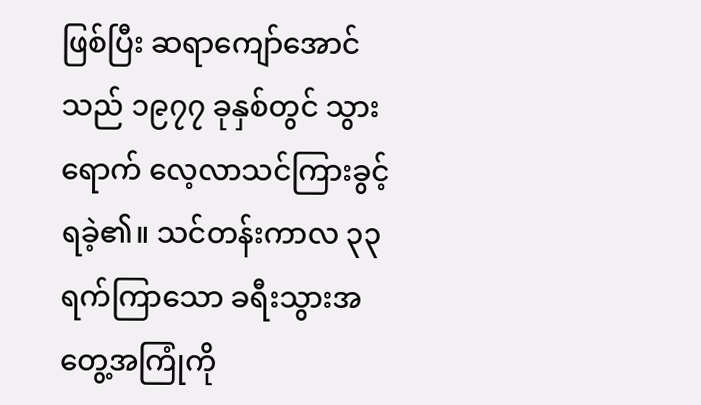ဖြစ်ပြီး ဆရာကျော်အောင်သည် ၁၉၇၇ ခုနှစ်တွင် သွားရောက် လေ့လာသင်ကြားခွင့် ရခဲ့၏။ သင်တန်းကာလ ၃၃ ရက်ကြာသော ခရီးသွားအတွေ့အကြုံကို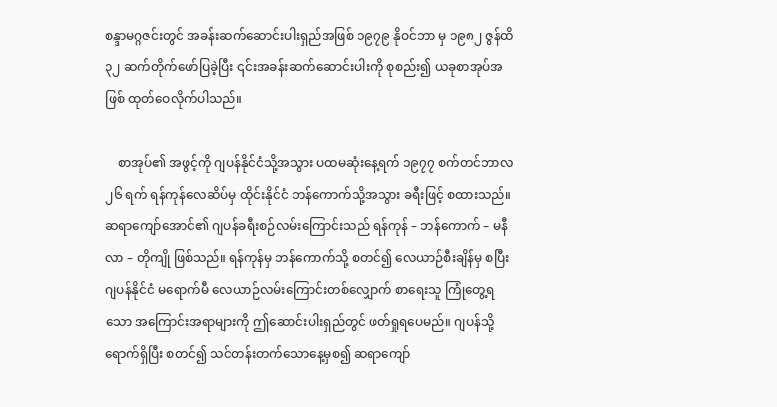စန္ဒာမဂ္ဂဇင်းတွင် အခန်းဆက်ဆောင်းပါးရှည်အဖြစ် ၁၉၇၉ နိုဝင်ဘာ မှ ၁၉၈၂ ဇွန်ထိ ၃၂ ဆက်တိုက်ဖော်ပြခဲ့ပြီး ၎င်းအခန်းဆက်ဆောင်းပါးကို စုစည်း၍ ယခုစာအုပ်အဖြစ် ထုတ်ဝေလိုက်ပါသည်။

    စာအုပ်၏ အဖွင့်ကို ဂျပန်နိုင်ငံသို့အသွား ပထမဆုံးနေ့ရက် ၁၉၇၇ စက်တင်ဘာလ ၂၆ ရက် ရန်ကုန်လေဆိပ်မှ ထိုင်းနိုင်ငံ ဘန်ကောက်သို့အသွား ခရီးဖြင့် စထားသည်။ ဆရာကျော်အောင်၏ ဂျပန်ခရီးစဉ်လမ်းကြောင်းသည် ရန်ကုန် – ဘန်ကောက် – မနီလာ – တိုကျို ဖြစ်သည်။ ရန်ကုန်မှ ဘန်ကောက်သို့ စတင်၍ လေယာဉ်စီးချိန်မှ စပြီး ဂျပန်နိုင်ငံ မရောက်မီ လေယာဉ်လမ်းကြောင်းတစ်လျှောက် စာရေးသူ ကြုံတွေ့ရသော အကြောင်းအရာများကို ဤဆောင်းပါးရှည်တွင် ဖတ်ရှုရပေမည်။ ဂျပန်သို့ ရောက်ရှိပြီး စတင်၍ သင်တန်းတက်သောနေ့မှစ၍ ဆရာကျော်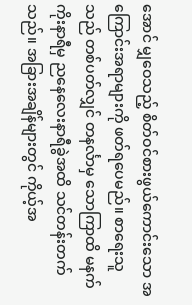အောင် မျှဝေသည့် စိတ်ဝင်စားဖွယ်ကောင်းသော အကြောင်းအရာများကို ဖတ်ရပေမည်။ စာရေးသူသည် တစ်ပတ်လျှင် တနင်္လာမှ သောကြာထိ မနက်ကိုးနာရီမှ ညနေလေးနာရီခွဲအထိ သင်တန်းတက်သည်။ အခြားအချိန်များတွင် ကိုယ့်အ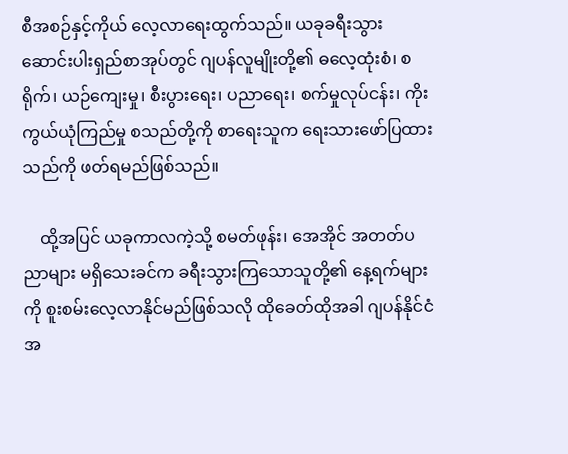စီအစဉ်နှင့်ကိုယ် လေ့လာရေးထွက်သည်။ ယခုခရီးသွားဆောင်းပါးရှည်စာအုပ်တွင် ဂျပန်လူမျိုးတို့၏ ဓလေ့ထုံးစံ၊ စရိုက်၊ ယဉ်ကျေးမှု၊ စီးပွားရေး၊ ပညာရေး၊ စက်မှုလုပ်ငန်း၊ ကိုးကွယ်ယုံကြည်မှု စသည်တို့ကို စာရေးသူက ရေးသားဖော်ပြထားသည်ကို ဖတ်ရမည်ဖြစ်သည်။

    ထို့အပြင် ယခုကာလကဲ့သို့ စမတ်ဖုန်း၊ အေအိုင် အတတ်ပညာများ မရှိသေးခင်က ခရီးသွားကြသောသူတို့၏ နေ့ရက်များကို စူးစမ်းလေ့လာနိုင်မည်ဖြစ်သလို ထိုခေတ်ထိုအခါ ဂျပန်နိုင်ငံအ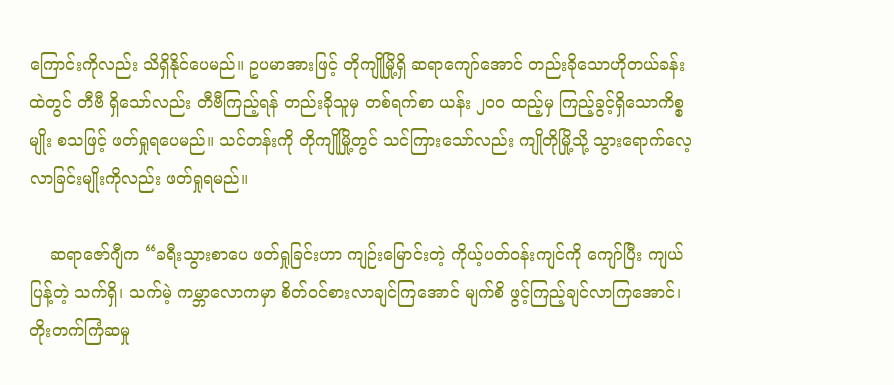ကြောင်းကိုလည်း သိရှိနိုင်ပေမည်။ ဥပမာအားဖြင့် တိုကျိုမြို့ရှိ ဆရာကျော်အောင် တည်းခိုသောဟိုတယ်ခန်းထဲတွင် တီဗီ ရှိသော်လည်း တီဗီကြည့်ရန် တည်းခိုသူမှ တစ်ရက်စာ ယန်း ၂၀၀ ထည့်မှ ကြည့်ခွင့်ရှိသောကိစ္စမျိုး စသဖြင့် ဖတ်ရှုရပေမည်။ သင်တန်းကို တိုကျိုမြို့တွင် သင်ကြားသော်လည်း ကျိုတိုမြို့သို့ သွားရောက်လေ့လာခြင်းမျိုးကိုလည်း ဖတ်ရှုရမည်။

    ဆရာဇော်ဂျီက “ခရီးသွားစာပေ ဖတ်ရှုခြင်းဟာ ကျဉ်းမြောင်းတဲ့ ကိုယ့်ပတ်ဝန်းကျင်ကို ကျော်ပြီး ကျယ်ပြန့်တဲ့ သက်ရှိ၊ သက်မဲ့ ကမ္ဘာလောကမှာ စိတ်ဝင်စားလာချင်ကြအောင် မျက်စိ ဖွင့်ကြည့်ချင်လာကြအောင်၊ တိုးတက်ကြံဆမှု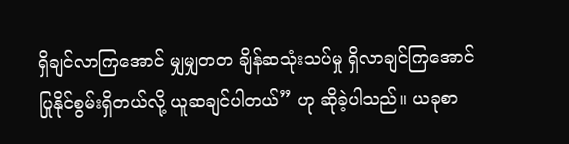ရှိချင်လာကြအောင် မျှမျှတတ ချိန်ဆသုံးသပ်မှု ရှိလာချင်ကြအောင် ပြုနိုင်စွမ်းရှိတယ်လို့ ယူဆချင်ပါတယ်” ဟု ဆိုခဲ့ပါသည်။ ယခုစာ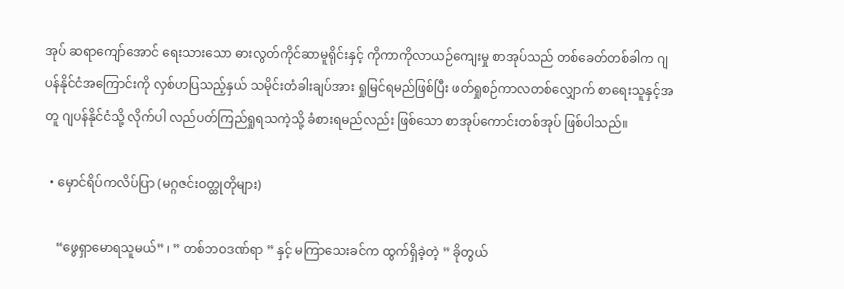အုပ် ဆရာကျော်အောင် ရေးသားသော ဓားလွတ်ကိုင်ဆာမူရိုင်းနှင့် ကိုကာကိုလာယဉ်ကျေးမှု စာအုပ်သည် တစ်ခေတ်တစ်ခါက ဂျပန်နိုင်ငံအကြောင်းကို လှစ်ဟပြသည့်နှယ် သမိုင်းတံခါးချပ်အား ရှုမြင်ရမည်ဖြစ်ပြီး ဖတ်ရှုစဉ်ကာလတစ်လျှောက် စာရေးသူနှင့်အတူ ဂျပန်နိုင်ငံသို့ လိုက်ပါ လည်ပတ်ကြည်ရှုရသကဲ့သို့ ခံစားရမည်လည်း ဖြစ်သော စာအုပ်ကောင်းတစ်အုပ် ဖြစ်ပါသည်။

  • မှောင်ရိပ်ကလိပ်ပြာ (မဂ္ဂဇင်းဝတ္ထုတိုများ)

    “ဖွေရှာမောရသူမယ်” ၊ ” တစ်ဘဝဒဏ်ရာ ” နှင့် မကြာသေးခင်က ထွက်ရှိခဲ့တဲ့ ” ခိုတွယ်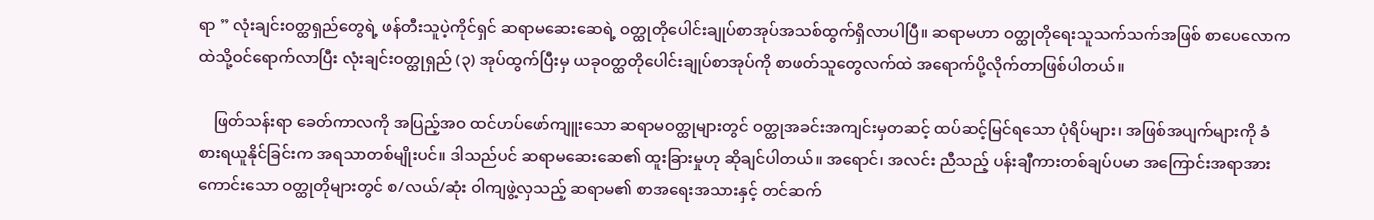ရာ ” လုံးချင်းဝတ္ထရှည်တွေရဲ့ ဖန်တီးသူပဲ့ကိုင်ရှင် ဆရာမဆေးဆေရဲ့ ဝတ္ထုတိုပေါင်းချုပ်စာအုပ်အသစ်ထွက်ရှိလာပါပြီ။ ဆရာမဟာ ဝတ္ထုတိုရေးသူသက်သက်အဖြစ် စာပေလောကထဲသို့ဝင်ရောက်လာပြီး လုံးချင်းဝတ္ထုရှည် (၃) အုပ်ထွက်ပြီးမှ ယခုဝတ္ထတိုပေါင်းချုပ်စာအုပ်ကို စာဖတ်သူတွေလက်ထဲ အရောက်ပို့လိုက်တာဖြစ်ပါတယ်။

    ဖြတ်သန်းရာ ခေတ်ကာလကို အပြည့်အဝ ထင်ဟပ်ဖော်ကျူးသော ဆရာမဝတ္ထုများတွင် ဝတ္ထုအခင်းအကျင်းမှတဆင့် ထပ်ဆင့်မြင်ရသော ပုံရိပ်များ၊ အဖြစ်အပျက်များကို ခံစားရယူနိုင်ခြင်းက အရသာတစ်မျိုးပင်။ ဒါသည်ပင် ဆရာမဆေးဆေ၏ ထူးခြားမှုဟု ဆိုချင်ပါတယ်။ အရောင်၊ အလင်း ညီသည့် ပန်းချီကားတစ်ချပ်ပမာ အကြောင်းအရာအားကောင်းသော ဝတ္ထုတိုများတွင် စ/လယ်/ဆုံး ဝါကျဖွဲ့လှသည့် ဆရာမ၏ စာအရေးအသားနှင့် တင်ဆက်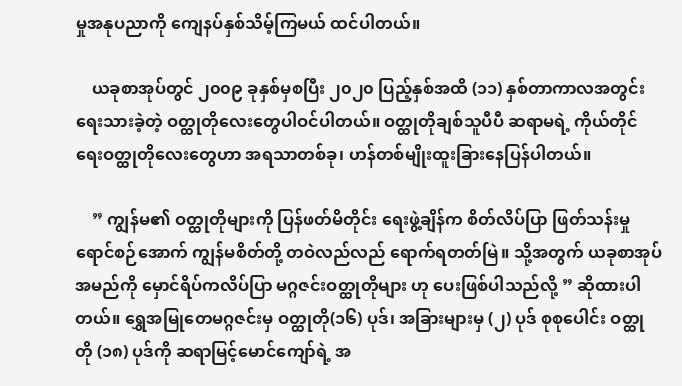မှုအနုပညာကို ကျေနပ်နှစ်သိမ့်ကြမယ် ထင်ပါတယ်။

    ယခုစာအုပ်တွင် ၂၀၀၉ ခုနှစ်မှစပြီး ၂၀၂၀ ပြည့်နှစ်အထိ (၁၁) နှစ်တာကာလအတွင်း ရေးသားခဲ့တဲ့ ဝတ္ထုတိုလေးတွေပါဝင်ပါတယ်။ ဝတ္ထုတိုချစ်သူပီပီ ဆရာမရဲ့ ကိုယ်တိုင်ရေးဝတ္ထုတိုလေးတွေဟာ အရသာတစ်ခု၊ ဟန်တစ်မျိုးထူးခြားနေပြန်ပါတယ်။

    ” ကျွန်မ၏ ဝတ္ထုတိုများကို ပြန်ဖတ်မိတိုင်း ရေးဖွဲ့ချိန်က စိတ်လိပ်ပြာ ဖြတ်သန်းမှုရောင်စဉ်အောက် ကျွန်မစိတ်တို့ တဝဲလည်လည် ရောက်ရတတ်မြဲ။ သို့အတွက် ယခုစာအုပ်အမည်ကို မှောင်ရိပ်ကလိပ်ပြာ မဂ္ဂဇင်းဝတ္ထုတိုများ ဟု ပေးဖြစ်ပါသည်လို့ ” ဆိုထားပါတယ်။ ရွှေအမြုတေမဂ္ဂဇင်းမှ ဝတ္ထုတို(၁၆) ပုဒ်၊ အခြားများမှ (၂) ပုဒ် စုစုပေါင်း ဝတ္ထုတို (၁၈) ပုဒ်ကို ဆရာမြင့်မောင်ကျော်ရဲ့ အ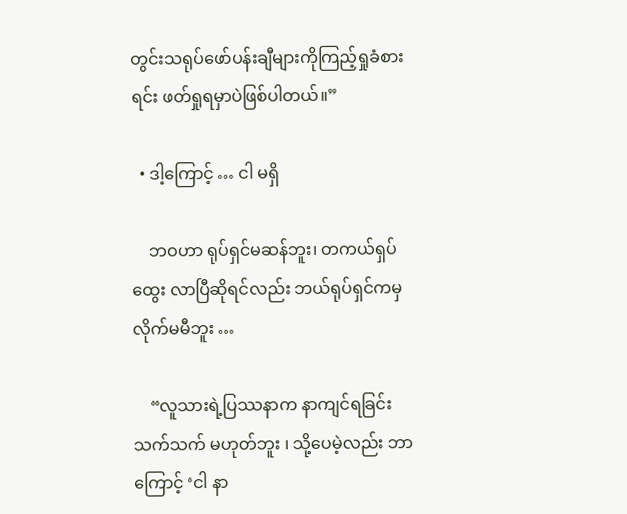တွင်းသရုပ်ဖော်ပန်းချီများကိုကြည့်ရှုခံစားရင်း ဖတ်ရှုရမှာပဲဖြစ်ပါတယ်။”

  • ဒါ့ကြောင့် … ငါ မရှိ

    ဘဝဟာ ရုပ်ရှင်မဆန်ဘူး၊ တကယ်ရှပ်ထွေး လာပြီဆိုရင်လည်း ဘယ်ရုပ်ရှင်ကမှ လိုက်မမီဘူး …

    “လူသားရဲ့ပြဿနာက နာကျင်ရခြင်းသက်သက် မဟုတ်ဘူး ၊ သို့ပေမဲ့လည်း ဘာကြောင့် ‘ငါ နာ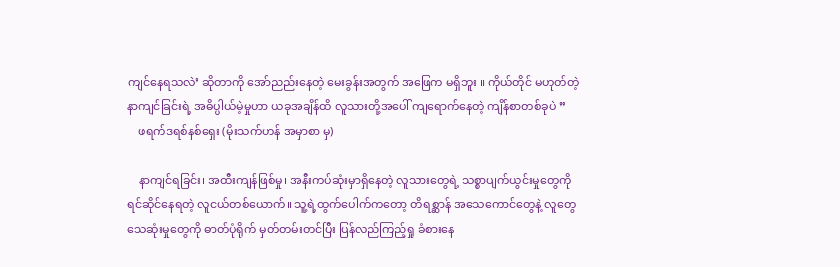ကျင်နေရသလဲ’ ဆိုတာကို အော်ညည်းနေတဲ့ မေးခွန်းအတွက် အဖြေက မရှိဘူး ။ ကိုယ်တိုင် မဟုတ်တဲ့ နာကျင်ခြင်းရဲ့ အဓိပ္ပါယ်မဲ့မှုဟာ ယခုအချိန်ထိ လူသားတို့အပေါ် ကျရောက်နေတဲ့ ကျိန်စာတစ်ခုပဲ ”
    ဖရက်ဒရစ်နစ်ရှေး (မိုးသက်ဟန် အမှာစာ မှ)

    နာကျင်ရခြင်း၊ အထီးကျန်ဖြစ်မှု၊ အနီးကပ်ဆုံးမှာရှိနေတဲ့ လူသားတွေရဲ့ သစ္စာပျက်ယွင်းမှုတွေကို ရင်ဆိုင်နေရတဲ့ လူငယ်တစ်ယောက်။ သူ့ရဲ့ထွက်ပေါက်ကတော့ တိရစ္ဆာန် အသေကောင်တွေနဲ့ လူတွေ သေဆုံးမှုတွေကို ဓာတ်ပုံရိုက် မှတ်တမ်းတင်ပြီး ပြန်လည်ကြည့်ရှု ခံစားနေ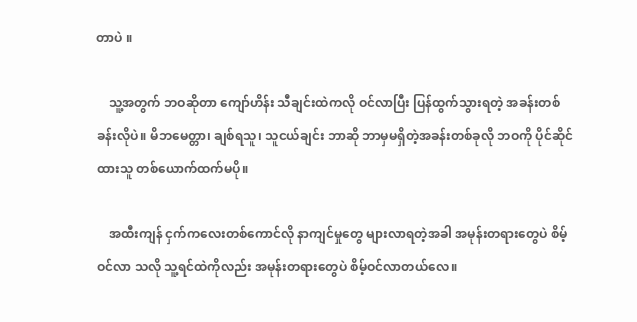တာပဲ ။

    သူ့အတွက် ဘဝဆိုတာ ကျော်ဟိန်း သီချင်းထဲကလို ဝင်လာပြီး ပြန်ထွက်သွားရတဲ့ အခန်းတစ်ခန်းလိုပဲ။ မိဘမေတ္တာ၊ ချစ်ရသူ၊ သူငယ်ချင်း ဘာဆို ဘာမှမရှိတဲ့အခန်းတစ်ခုလို ဘဝကို ပိုင်ဆိုင်ထားသူ တစ်ယောက်ထက်မပို။

    အထီးကျန် ငှက်ကလေးတစ်ကောင်လို နာကျင်မှုတွေ များလာရတဲ့အခါ အမုန်းတရားတွေပဲ စိမ့်ဝင်လာ သလို သူ့ရင်ထဲကိုလည်း အမုန်းတရားတွေပဲ စိမ့်ဝင်လာတယ်လေ။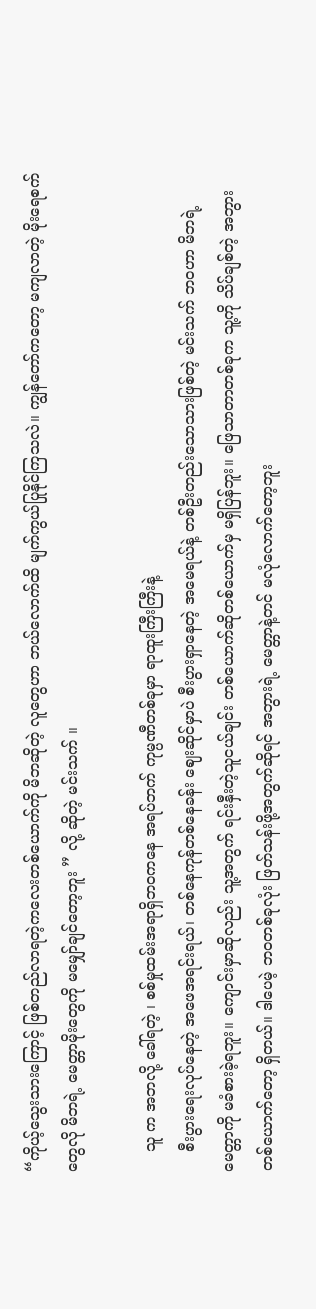“ကိုယ့်သွေးသားကြောင့် ဖြစ်တည်လာရတဲ့ကလေးတစ်ယောက်ကို မိဘဆိုတဲ့ လူတွေဟာ ဘယ်လောက်ထိ မျက်ကွယ်ပြုနိုင်ကြသလဲ။ ကျွန်တော်ကတော့ မကျလာတဲ့ မိုးရေစက်တွေလို မိဘရဲ့ မေတ္တာမိုးတွေကို မမျှော်ချင်တော့ဘူး ” လို့ ဆိုတဲ့ မင်းသက် ။

    သူ က အဘလို့ ခေါ်ရတဲ့ ၊ စစ်မှုထမ်းအရာရှိဘဝကနေ အရပ်ဘက် ကုမ္ပဏီတစ်ခုမှာ ရာထူးကြီးကြီးနဲ့
    စီးပွားရေးလုပ်နေတဲ့ အဖေအရင်းရယ်၊ တစ်နေကုန်တစ်နေခန်း ဈေးဆိုင်မှာပဲ စီးပွားရှာနေတဲ့ အမေရယ်နဲ့ တစ်ဦးတည်းသောသားဖြစ်တဲ့ မင်းသက် ဘဝဟာ မိဘရဲ့မေတ္တာကို မခံစားခဲ့ရဘူး။ ကျောင်းမှာဆိုလည်း သူ့အတွက် ရင်းနှီးတဲ့သူငယ်ချင်း တစ်ယောက်ဆိုတစ်ယောက်မှ မရှိပြန်ဘူး။ ‌ဖြေသာတာတစ်ခုက သူ့ကို သိပ်ချစ်တဲ့ အဘွားတစ်ယောက်တော့ ရှိတယ်။ ဒါပေမဲ့ ဘဝတစ်ခုလုံး ဖြတ်သန်းဖို့အတွက်ဆိုရင် အဘွားရဲ့ မေတ္တာနဲ့တင် မလုံလောက်တော့ဘူး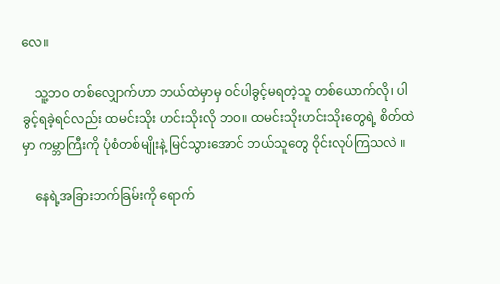လေ။

    သူ့ဘဝ တစ်လျှောက်ဟာ ဘယ်ထဲမှာမှ ဝင်ပါခွင့်မရတဲ့သူ တစ်ယောက်လို၊ ပါခွင့်ရခဲ့ရင်လည်း ထမင်းသိုး ဟင်းသိုးလို ဘဝ။ ထမင်းသိုးဟင်းသိုးတွေရဲ့ စိတ်ထဲမှာ ကမ္ဘာကြီးကို ပုံစံတစ်မျိုးနဲ့ မြင်သွားအောင် ဘယ်သူတွေ ဝိုင်းလုပ်ကြသလဲ ။

    နေရဲ့အခြားဘက်ခြမ်းကို ရောက်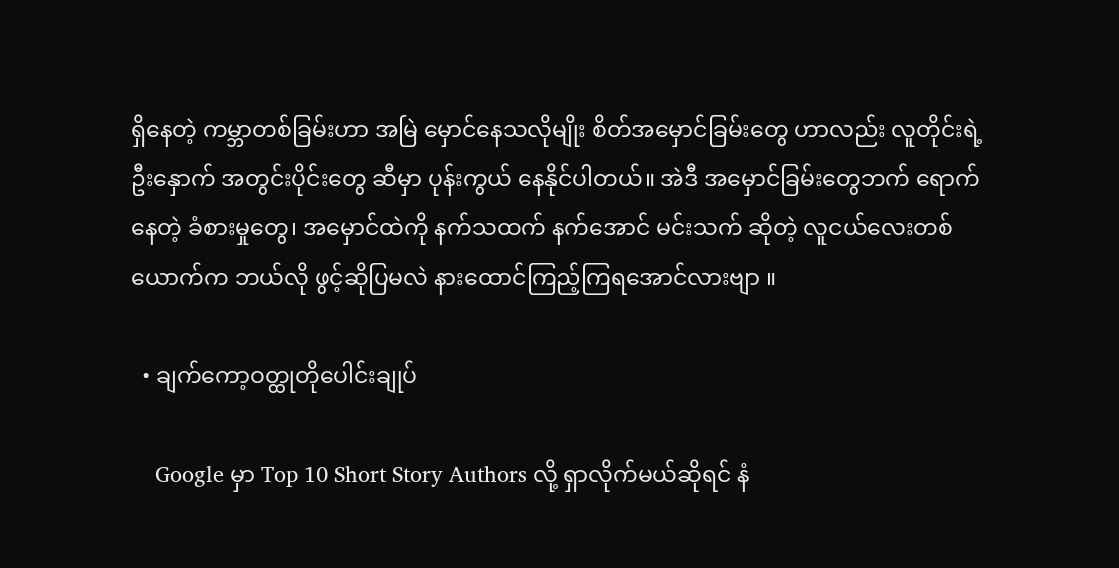ရှိနေတဲ့ ကမ္ဘာတစ်ခြမ်းဟာ အမြဲ မှောင်နေသလိုမျိုး စိတ်အမှောင်ခြမ်းတွေ ဟာလည်း လူတိုင်းရဲ့ ဦးနှောက် အတွင်းပိုင်းတွေ ဆီမှာ ပုန်းကွယ် နေနိုင်ပါတယ်။ အဲဒီ အမှောင်ခြမ်းတွေဘက် ရောက်နေတဲ့ ခံစားမှုတွေ၊ အမှောင်ထဲကို နက်သထက် နက်အောင် မင်းသက် ဆိုတဲ့ လူငယ်လေးတစ်ယောက်က ဘယ်လို ဖွင့်ဆိုပြမလဲ နားထောင်ကြည့်ကြရအောင်လားဗျာ ။

  • ချက်ကော့ဝတ္ထုတိုပေါင်းချုပ်

    Google မှာ Top 10 Short Story Authors လို့ ရှာလိုက်မယ်ဆိုရင် နံ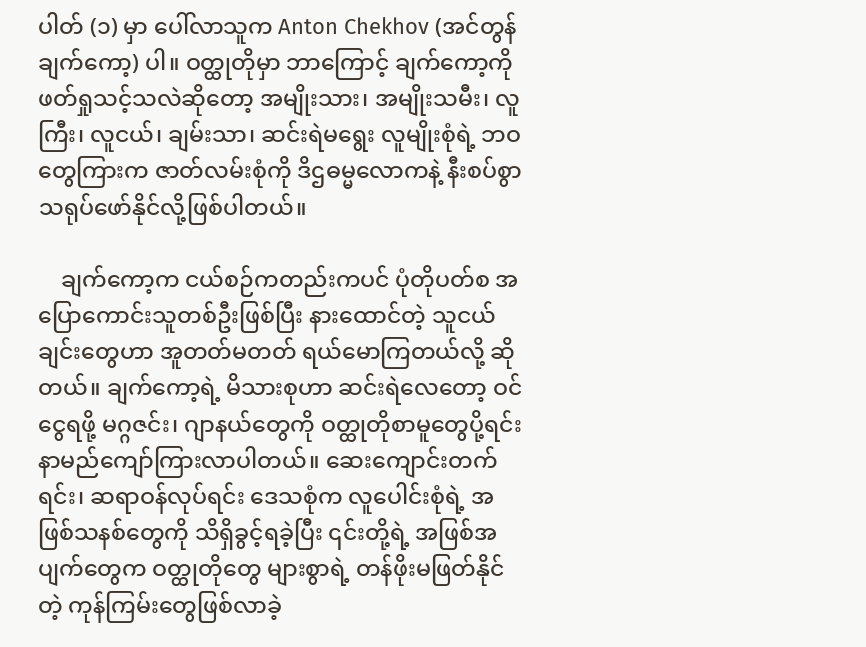ပါတ် (၁) မှာ ပေါ်လာသူက Anton Chekhov (အင်တွန်ချက်ကော့) ပါ။ ဝတ္ထုတိုမှာ ဘာကြောင့် ချက်ကော့ကို ဖတ်ရှုသင့်သလဲဆိုတော့ အမျိုးသား၊ အမျိုးသမီး၊ လူကြီး၊ လူငယ်၊ ချမ်းသာ၊ ဆင်းရဲမရွေး လူမျိုးစုံရဲ့ ဘဝတွေကြားက ဇာတ်လမ်းစုံကို ဒိဌဓမ္မလောကနဲ့ နီးစပ်စွာ သရုပ်ဖော်နိုင်လို့ဖြစ်ပါတယ်။

    ချက်ကော့က ငယ်စဉ်ကတည်းကပင် ပုံတိုပတ်စ အပြောကောင်းသူတစ်ဦးဖြစ်ပြီး နားထောင်တဲ့ သူငယ်ချင်းတွေဟာ အူတတ်မတတ် ရယ်မောကြတယ်လို့ ဆိုတယ်။ ချက်ကော့ရဲ့ မိသားစုဟာ ဆင်းရဲလေတော့ ဝင်ငွေရဖို့ မဂ္ဂဇင်း၊ ဂျာနယ်တွေကို ဝတ္ထုတိုစာမူတွေပို့ရင်း နာမည်ကျော်ကြားလာပါတယ်။ ဆေးကျောင်းတက်ရင်း၊ ဆရာဝန်လုပ်ရင်း ဒေသစုံက လူပေါင်းစုံရဲ့ အဖြစ်သနစ်တွေကို သိရှိခွင့်ရခဲ့ပြီး ၎င်းတို့ရဲ့ အဖြစ်အပျက်တွေက ဝတ္ထုတိုတွေ များစွာရဲ့ တန်ဖိုးမဖြတ်နိုင်တဲ့ ကုန်ကြမ်းတွေဖြစ်လာခဲ့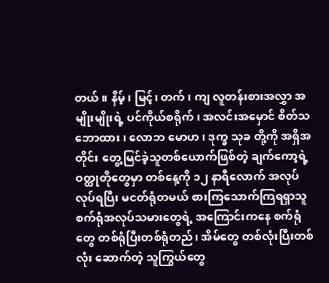တယ်။ နိမ့်၊ မြင့်၊ တက်၊ ကျ လူတန်းစားအလွှာ အမျိုးမျိုးရဲ့ ပင်ကိုယ်စရိုက်၊ အလင်းအမှောင် စိတ်သဘောထား၊ လောဘ မောဟ၊ ဒုက္ခ သုခ တို့ကို အရှိအတိုင်း တွေ့မြင်ခဲ့သူတစ်ယောက်ဖြစ်တဲ့ ချက်ကော့ရဲ့ ဝတ္ထုတိုတွေမှာ တစ်နေ့ကို ၁၂ နာရီလောက် အလုပ်လုပ်ရပြီး မငတ်ရုံတမယ် စားကြသောက်ကြရရှာသူ စက်ရုံအလုပ်သမားတွေရဲ့ အကြောင်းကနေ စက်ရုံတွေ တစ်ရုံပြီးတစ်ရုံတည်၊ အိမ်တွေ တစ်လုံးပြီးတစ်လုံး ဆောက်တဲ့ သူကြွယ်တွေ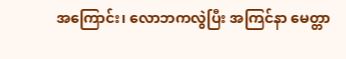အကြောင်း၊ လောဘကလွဲပြီး အကြင်နာ မေတ္တာ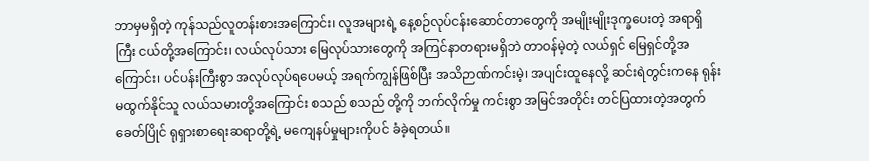ဘာမှမရှိတဲ့ ကုန်သည်လူတန်းစားအကြောင်း၊ လူအများရဲ့ နေ့စဉ်လုပ်ငန်းဆောင်တာတွေကို အမျိုးမျိုးဒုက္ခပေးတဲ့ အရာရှိ ကြီး ငယ်တို့အကြောင်း၊ လယ်လုပ်သား မြေလုပ်သားတွေကို အကြင်နာတရားမရှိဘဲ တာဝန်မဲ့တဲ့ လယ်ရှင် မြေရှင်တို့အကြောင်း၊ ပင်ပန်းကြီးစွာ အလုပ်လုပ်ရပေမယ့် အရက်ကျွန်ဖြစ်ပြီး အသိဉာဏ်ကင်းမဲ့၊ အပျင်းထူနေလို့ ဆင်းရဲတွင်းကနေ ရုန်းမထွက်နိုင်သူ လယ်သမားတို့အကြောင်း စသည် စသည် တို့ကို ဘက်လိုက်မှု ကင်းစွာ အမြင်အတိုင်း တင်ပြထားတဲ့အတွက် ခေတ်ပြိုင် ရုရှားစာရေးဆရာတို့ရဲ့ မကျေနပ်မှုများကိုပင် ခံခဲ့ရတယ်။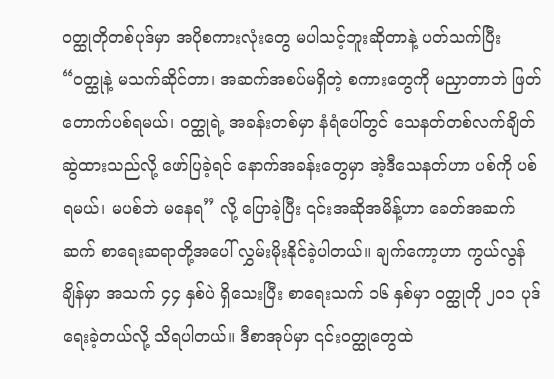ဝတ္ထုတိုတစ်ပုဒ်မှာ အပိုစကားလုံးတွေ မပါသင့်ဘူးဆိုတာနဲ့ ပတ်သက်ပြီး “ဝတ္ထုနဲ့ မသက်ဆိုင်တာ၊ အဆက်အစပ်မရှိတဲ့ စကားတွေကို မညှာတာဘဲ ဖြတ်တောက်ပစ်ရမယ်၊ ဝတ္ထုရဲ့ အခန်းတစ်မှာ နံရံပေါ်တွင် သေနတ်တစ်လက်ချိတ်ဆွဲထားသည်လို့ ဖော်ပြခဲ့ရင် နောက်အခန်းတွေမှာ အဲ့ဒီသေနတ်ဟာ ပစ်ကို ပစ်ရမယ်၊ မပစ်ဘဲ မနေရ” လို့ ပြောခဲ့ပြီး ၎င်းအဆိုအမိန့်ဟာ ခေတ်အဆက်ဆက် စာရေးဆရာတို့အပေါ် လွှမ်းမိုးနိုင်ခဲ့ပါတယ်။ ချက်ကော့ဟာ ကွယ်လွန်ချိန်မှာ အသက် ၄၄ နှစ်ပဲ ရှိသေးပြီး စာရေးသက် ၁၆ နှစ်မှာ ဝတ္ထုတို ၂၀၁ ပုဒ်ရေးခဲ့တယ်လို့ သိရပါတယ်။ ဒီစာအုပ်မှာ ၎င်းဝတ္ထုတွေထဲ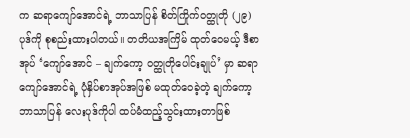က ဆရာကျော်အောင်ရဲ့ ဘာသာပြန် စိတ်ကြိုက်ဝတ္ထုတို (၂၉) ပုဒ်ကို စုစည်းထားပါတယ်။ တတိယအကြိမ် ထုတ်ဝေမယ့် ဒီစာအုပ် ‘ကျော်အောင် – ချက်ကော့ ဝတ္ထုတိုပေါင်းချုပ်’ မှာ ဆရာကျော်အောင်ရဲ့ ပုံနှိပ်စာအုပ်အဖြစ် မထုတ်ဝေခဲ့တဲ့ ချက်ကော့ ဘာသာပြန် လေးပုဒ်ကိုပါ ထပ်မံထည့်သွင်းထားတာဖြစ်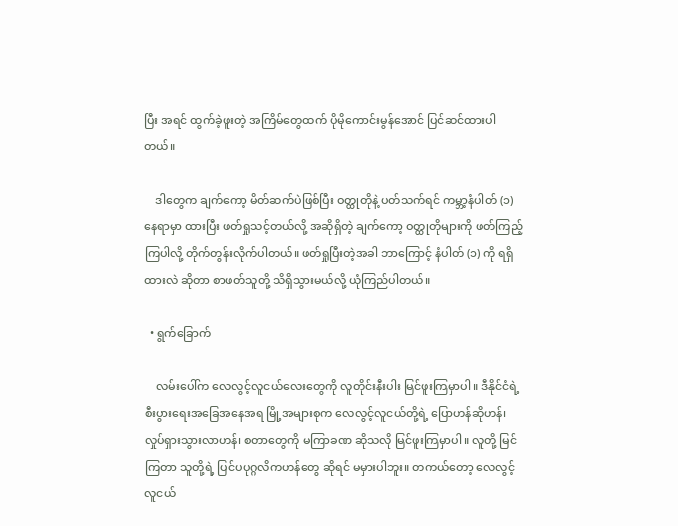ပြီး အရင် ထွက်ခဲ့ဖူးတဲ့ အကြိမ်တွေထက် ပိုမိုကောင်းမွန်အောင် ပြင်ဆင်ထားပါတယ်။

    ဒါတွေက ချက်ကော့ မိတ်ဆက်ပဲဖြစ်ပြီး ဝတ္ထုတိုနဲ့ ပတ်သက်ရင် ကမ္ဘာ့နံပါတ် (၁) နေရာမှာ ထားပြီး ဖတ်ရှုသင့်တယ်လို့ အဆိုရှိတဲ့ ချက်ကော့ ဝတ္ထုတိုများကို ဖတ်ကြည့်ကြပါလို့ တိုက်တွန်းလိုက်ပါတယ်။ ဖတ်ရှုပြီးတဲ့အခါ ဘာကြောင့် နံပါတ် (၁) ကို ရရှိထားလဲ ဆိုတာ စာဖတ်သူတို့ သိရှိသွားမယ်လို့ ယုံကြည်ပါတယ်။

  • ရွက်ခြောက်

    လမ်းပေါ်က လေလွင့်လူငယ်လေးတွေကို လူတိုင်းနီးပါး မြင်ဖူးကြမှာပါ။ ဒီနိုင်ငံရဲ့ စီးပွားရေးအခြေအနေအရ မြို့အများစုက လေလွင့်လူငယ်တို့ရဲ့ ပြောဟန်ဆိုဟန်၊ လှုပ်ရှားသွားလာဟန်၊ စတာတွေကို မကြာခဏ ဆိုသလို မြင်ဖူးကြမှာပါ။ လူတို့ မြင်ကြတာ သူတို့ရဲ့ ပြင်ပပုဂ္ဂလိကဟန်တွေ ဆိုရင် မမှားပါဘူး။ တကယ်တော့ လေလွင့်လူငယ်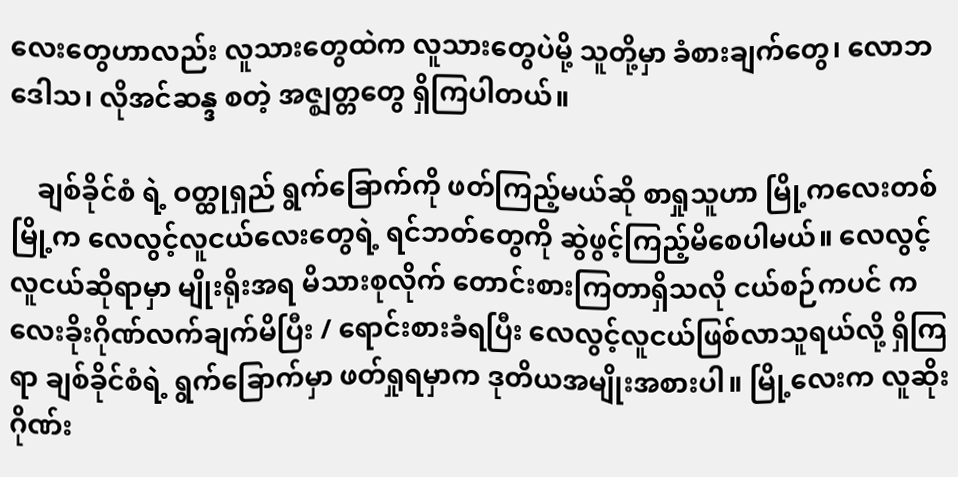လေးတွေဟာလည်း လူသားတွေထဲက လူသားတွေပဲမို့ သူတို့မှာ ခံစားချက်တွေ၊ လောဘဒေါသ၊ လိုအင်ဆန္ဒ စတဲ့ အဇ္ဈတ္တတွေ ရှိကြပါတယ်။

    ချစ်ခိုင်စံ ရဲ့ ဝတ္ထုရှည် ရွက်ခြောက်ကို ဖတ်ကြည့်မယ်ဆို စာရှုသူဟာ မြို့ကလေးတစ်မြို့က လေလွင့်လူငယ်လေးတွေရဲ့ ရင်ဘတ်တွေကို ဆွဲဖွင့်ကြည့်မိစေပါမယ်။ လေလွင့်လူငယ်ဆိုရာမှာ မျိုးရိုးအရ မိသားစုလိုက် တောင်းစားကြတာရှိသလို ငယ်စဉ်ကပင် ကလေးခိုးဂိုဏ်လက်ချက်မိပြီး / ရောင်းစားခံရပြီး လေလွင့်လူငယ်ဖြစ်လာသူရယ်လို့ ရှိကြရာ ချစ်ခိုင်စံရဲ့ ရွက်ခြောက်မှာ ဖတ်ရှုရမှာက ဒုတိယအမျိုးအစားပါ။ မြို့လေးက လူဆိုးဂိုဏ်း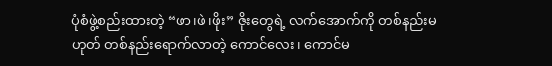ပုံစံဖွဲ့စည်းထားတဲ့ “ဖာ၊ဖဲ၊ဖိုး” ဇိုးတွေရဲ့ လက်အောက်ကို တစ်နည်းမဟုတ် တစ်နည်းရောက်လာတဲ့ ကောင်လေး၊ ကောင်မ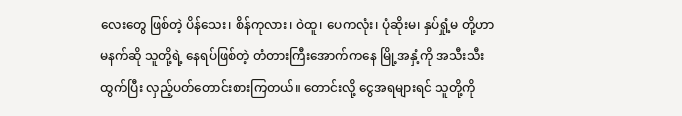လေးတွေ ဖြစ်တဲ့ ပိန်သေး၊ စိန်ကုလား၊ ဝဲထူ၊ ပေကလုံး၊ ပုံဆိုးမ၊ နှပ်ရှုံ့မ တို့ဟာ မနက်ဆို သူတို့ရဲ့ နေရပ်ဖြစ်တဲ့ တံတားကြီးအောက်ကနေ မြို့အနှံ့ကို အသီးသီး ထွက်ပြီး လှည့်ပတ်တောင်းစားကြတယ်။ တောင်းလို့ ငွေအရများရင် သူတို့ကို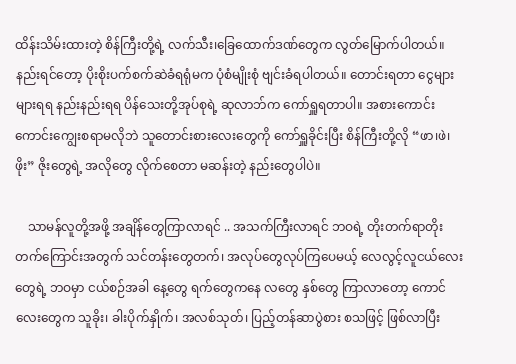ထိန်းသိမ်းထားတဲ့ စိန်ကြီးတို့ရဲ့ လက်သီး၊ခြေထောက်ဒဏ်တွေက လွတ်မြောက်ပါတယ်။ နည်းရင်တော့ ပိုးစိုးပက်စက်ဆဲခံရရုံမက ပုံစံမျိုးစုံ ဗျင်းခံရပါတယ်။ တောင်းရတာ ငွေများများရရ နည်းနည်းရရ ပိန်သေးတို့အုပ်စုရဲ့ ဆုလာဘ်က ကော်ရှူရတာပါ။ အစားကောင်းကောင်းကျွေးစရာမလိုဘဲ သူတောင်းစားလေးတွေကို ကော်ရှူခိုင်းပြီး စိန်ကြီးတို့လို “ဖာ၊ဖဲ၊ဖိုး” ဇိုးတွေရဲ့ အလိုတွေ လိုက်စေတာ မဆန်းတဲ့ နည်းတွေပါပဲ။

    သာမန်လူတို့အဖို့ အချိန်တွေကြာလာရင် .. အသက်ကြီးလာရင် ဘဝရဲ့ တိုးတက်ရာတိုးတက်ကြောင်းအတွက် သင်တန်းတွေတက်၊ အလုပ်တွေလုပ်ကြပေမယ့် လေလွင့်လူငယ်လေးတွေရဲ့ ဘဝမှာ ငယ်စဉ်အခါ နေ့တွေ ရက်တွေကနေ လတွေ နှစ်တွေ ကြာလာတော့ ကောင်လေးတွေက သူခိုး၊ ခါးပိုက်နှိုက်၊ အလစ်သုတ်၊ ပြည့်တန်ဆာပွဲစား စသဖြင့် ဖြစ်လာပြီး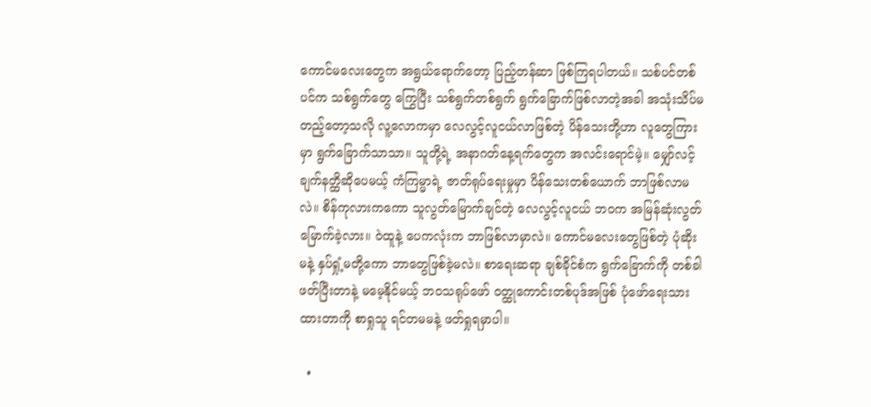ကောင်မလေးတွေက အရွယ်ရောက်တော့ ပြည့်တန်ဆာ ဖြစ်ကြရပါတယ်။ သစ်ပင်တစ်ပင်က သစ်ရွက်တွေ ကြွေပြီး သစ်ရွက်တစ်ရွက် ရွက်ခြောက်ဖြစ်လာတဲ့အခါ အသုံးသိပ်မတည့်တော့သလို လူ့လောကမှာ လေလွင့်လူငယ်လာဖြစ်တဲ့ ပိန်သေးတို့ဟာ လူတွေကြားမှာ ရွက်ခြောက်သာသာ။ သူတို့ရဲ့ အနာဂတ်နေ့ရက်တွေက အလင်းရောင်မဲ့။ မျှော်လင့်ချက်နတ္ထိဆိုပေမယ့် ကံကြမ္မာရဲ့ ဇာတ်ရုပ်ရေးမှုမှာ ပိန်သေးတစ်ယောက် ဘာဖြစ်လာမလဲ။ စိန်ကုလားကကော သူလွတ်မြောက်ချင်တဲ့ လေလွင့်လူငယ် ဘဝက အမြန်ဆုံးလွတ်မြောက်ခဲ့လား။ ဝဲထူနဲ့ ပေကလုံးက ဘာဖြစ်လာမှာလဲ။ ကောင်မလေးတွေဖြစ်တဲ့ ပုံဆိုးမနဲ့ နှပ်ရှုံ့မတို့ကော ဘာတွေဖြစ်ခဲ့မလဲ။ စာရေးဆရာ ချစ်ခိုင်စံက ရွက်ခြောက်ကို တစ်ခါဖတ်ပြီးတာနဲ့ မမေ့နိုင်မယ့် ဘဝသရုပ်ဖော် ဝတ္ထုကောင်းတစ်ပုဒ်အဖြစ် ပုံဖော်ရေးသားထားတာကို စာရှုသူ ရင်တမမနဲ့ ဖတ်ရှုရမှာပါ။

  •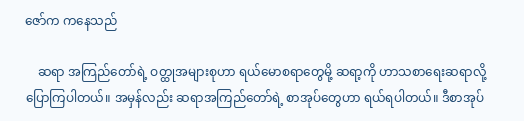ဇော်က ကနေသည်

    ဆရာ အကြည်တော်ရဲ့ ဝတ္ထုအများစုဟာ ရယ်မောစရာတွေမို့ ဆရာ့ကို ဟာသစာရေးဆရာလို့ ပြောကြပါတယ်။ အမှန်လည်း ဆရာအကြည်တော်ရဲ့ စာအုပ်တွေဟာ ရယ်ရပါတယ်။ ဒီစာအုပ်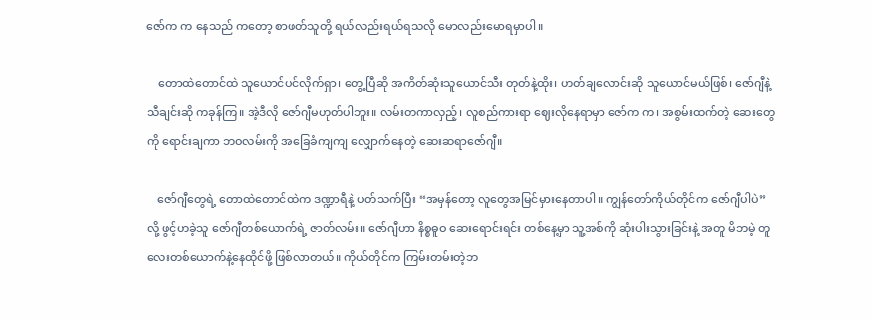ဇော်က က နေသည် ကတော့ စာဖတ်သူတို့ ရယ်လည်းရယ်ရသလို မောလည်းမောရမှာပါ။

    တောထဲတောင်ထဲ သူယောင်ပင်လိုက်ရှာ၊ တွေ့ပြီဆို အကိတ်ဆုံးသူယောင်သီး တုတ်နဲ့ထိုး၊ ဟတ်ချလောင်းဆို သူယောင်မယ်ဖြစ်၊ ဇော်ဂျီနဲ့ သီချင်းဆို ကခုန်ကြ။ အဲ့ဒီလို ဇော်ဂျီမဟုတ်ပါဘူး။ လမ်းတကာလှည့်၊ လူစည်ကားရာ ဈေးလိုနေရာမှာ ဇော်က က၊ အစွမ်းထက်တဲ့ ဆေးတွေကို ရောင်းချကာ ဘဝလမ်းကို အခြေခံကျကျ လျှောက်နေတဲ့ ဆေးဆရာဇော်ဂျီ။

    ဇော်ဂျီတွေရဲ့ တောထဲတောင်ထဲက ဒဏ္ဍာရီနဲ့ ပတ်သက်ပြီး “အမှန်တော့ လူတွေအမြင်မှားနေတာပါ။ ကျွန်တော်ကိုယ်တိုင်က ဇော်ဂျီပါပဲ” လို့ ဖွင့်ဟခဲ့သူ ဇော်ဂျီတစ်ယောက်ရဲ့ ဇာတ်လမ်း။ ဇော်ဂျီဟာ နိစ္စဓူဝ ဆေးရောင်းရင်း တစ်နေ့မှာ သူ့အစ်ကို ဆုံးပါးသွားခြင်းနဲ့ အတူ မိဘမဲ့ တူလေးတစ်ယောက်နဲ့နေထိုင်ဖို့ ဖြစ်လာတယ်။ ကိုယ်တိုင်က ကြမ်းတမ်းတဲ့ဘ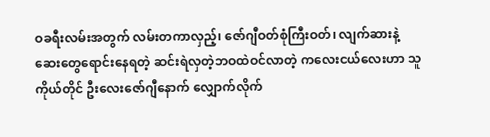ဝခရီးလမ်းအတွက် လမ်းတကာလှည့်၊ ဇော်ဂျီဝတ်စုံကြီးဝတ်၊ လျက်ဆားနဲ့ ဆေးတွေရောင်းနေရတဲ့ ဆင်းရဲလှတဲ့ဘဝထဲဝင်လာတဲ့ ကလေးငယ်လေးဟာ သူကိုယ်တိုင် ဦးလေးဇော်ဂျီနောက် လျှောက်လိုက်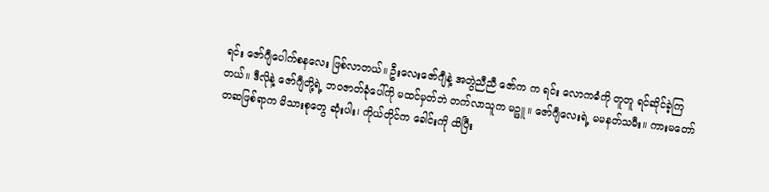ရင်း ဇော်ဂျီပေါက်စနလေး ဖြစ်လာတယ်။ ဦးလေးဇော်ဂျီနဲ့ အတွဲညီညီ ဇော်က က ရင်း လောကဓံကို တူတူ ရင်ဆိုင်ခဲ့ကြတယ်။ ဒီလိုနဲ့ ဇော်ဂျီတို့ရဲ့ ဘဝဇာတ်ခုံပေါ်ကို မထင်မှတ်ဘဲ တက်လာသူက မဉ္ဖူ။ ဇော်ဂျီလေးရဲ့ မမနတ်သမီး။ ကားမတော်တဆဖြစ်ရာက မိသားစုတွေ ဆုံးပါး၊ ကိုယ်တိုင်က ခေါင်းကို ထိပြီး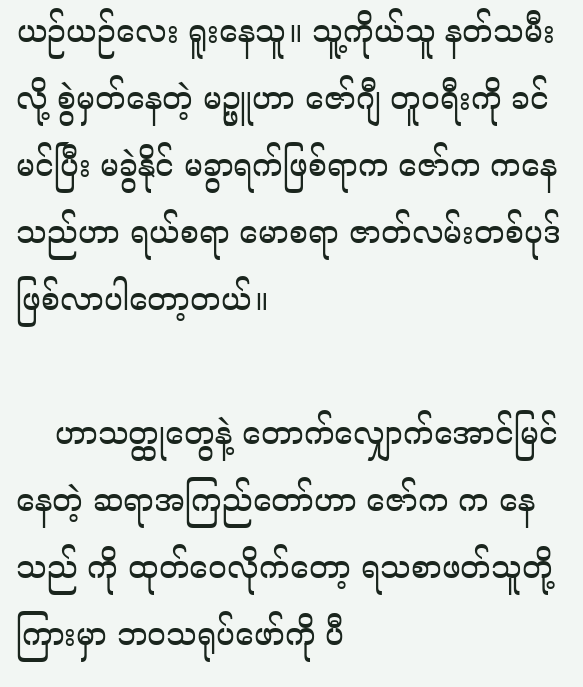ယဉ်ယဉ်လေး ရူးနေသူ။ သူ့ကိုယ်သူ နတ်သမီးလို့ စွဲမှတ်နေတဲ့ မဉ္ဖူဟာ ဇော်ဂျီ တူဝရီးကို ခင်မင်ပြီး မခွဲနိုင် မခွာရက်ဖြစ်ရာက ဇော်က ကနေသည်ဟာ ရယ်စရာ မောစရာ ဇာတ်လမ်းတစ်ပုဒ် ဖြစ်လာပါတော့တယ်။

    ဟာသတ္ထုတွေနဲ့ တောက်လျှောက်အောင်မြင်နေတဲ့ ဆရာအကြည်တော်ဟာ ဇော်က က နေသည် ကို ထုတ်ဝေလိုက်တော့ ရသစာဖတ်သူတို့ကြားမှာ ဘဝသရုပ်ဖော်ကို ပီ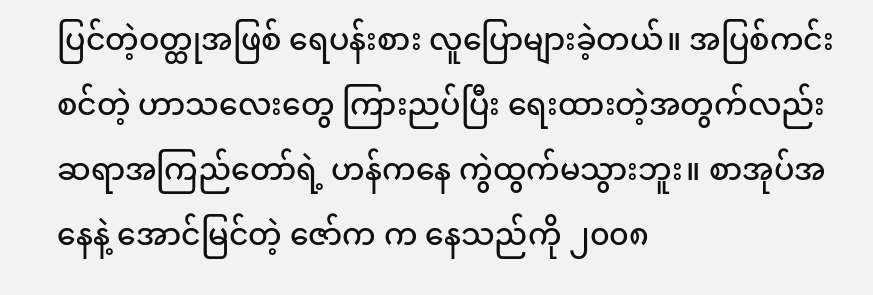ပြင်တဲ့ဝတ္ထုအဖြစ် ရေပန်းစား လူပြောများခဲ့တယ်။ အပြစ်ကင်းစင်တဲ့ ဟာသလေးတွေ ကြားညပ်ပြီး ရေးထားတဲ့အတွက်လည်း ဆရာအကြည်တော်ရဲ့ ဟန်ကနေ ကွဲထွက်မသွားဘူး။ စာအုပ်အနေနဲ့ အောင်မြင်တဲ့ ဇော်က က နေသည်ကို ၂၀၀၈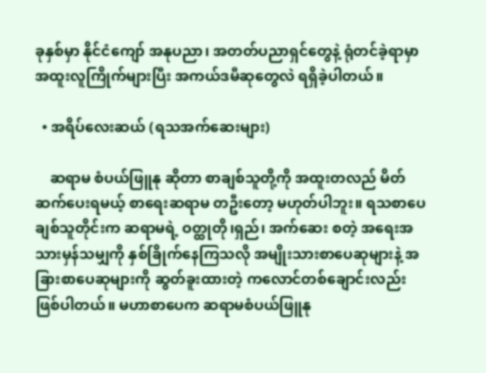ခုနှစ်မှာ နိုင်ငံကျော် အနုပညာ၊ အတတ်ပညာရှင်တွေနဲ့ ရုံတင်ခဲ့ရာမှာ အထူးလူကြိုက်များပြီး အကယ်ဒမီဆုတွေလဲ ရရှိခဲ့ပါတယ်။

  • အရိပ်လေးဆယ် (ရသအက်ဆေးများ)

    ဆရာမ စံပယ်ဖြူနု ဆိုတာ စာချစ်သူတို့ကို အထူးတလည် မိတ်ဆက်ပေးရမယ့် စာရေးဆရာမ တဦးတော့ မဟုတ်ပါဘူး။ ရသစာပေချစ်သူတိုင်းက ဆရာမရဲ့ ဝတ္ထုတို၊ရှည်၊ အက်ဆေး စတဲ့ အရေးအသားမှန်သမျှကို နှစ်ခြိုက်နေကြသလို အမျိုးသားစာပေဆုများနဲ့ အခြားစာပေဆုများကို ဆွတ်ခူးထားတဲ့ ကလောင်တစ်ချောင်းလည်း ဖြစ်ပါတယ်။ မဟာစာပေက ဆရာမစံပယ်ဖြူနု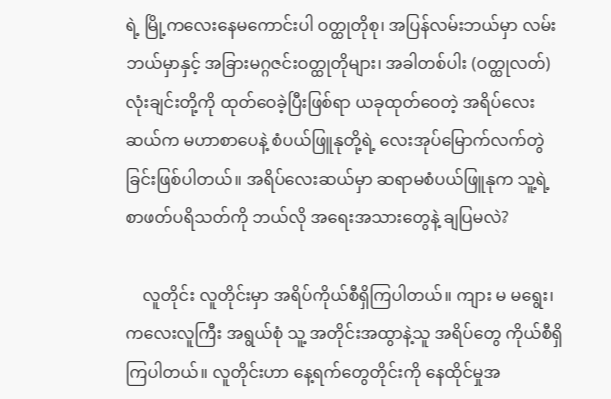ရဲ့ မြို့ကလေးနေမကောင်းပါ ဝတ္ထုတိုစု၊ အပြန်လမ်းဘယ်မှာ လမ်းဘယ်မှာနှင့် အခြားမဂ္ဂဇင်းဝတ္ထုတိုများ၊ အခါတစ်ပါး (ဝတ္ထုလတ်)လုံးချင်းတို့ကို ထုတ်ဝေခဲ့ပြီးဖြစ်ရာ ယခုထုတ်ဝေတဲ့ အရိပ်လေးဆယ်က မဟာစာပေနဲ့ စံပယ်ဖြူနုတို့ရဲ့ လေးအုပ်မြောက်လက်တွဲခြင်းဖြစ်ပါတယ်။ အရိပ်လေးဆယ်မှာ ဆရာမစံပယ်ဖြူနုက သူ့ရဲ့ စာဖတ်ပရိသတ်ကို ဘယ်လို အရေးအသားတွေနဲ့ ချပြမလဲ?

    လူတိုင်း လူတိုင်းမှာ အရိပ်ကိုယ်စီရှိကြပါတယ်။ ကျား မ မရွေး၊ ကလေးလူကြီး အရွယ်စုံ သူ့ အတိုင်းအထွာနဲ့သူ အရိပ်တွေ ကိုယ်စီရှိကြပါတယ်။ လူတိုင်းဟာ နေ့ရက်တွေတိုင်းကို နေထိုင်မှုအ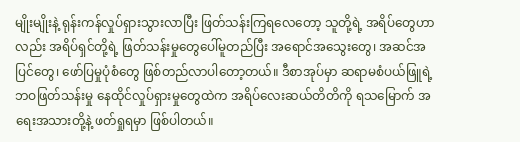မျိုးမျိုးနဲ့ ရုန်းကန်လှုပ်ရှားသွားလာပြီး ဖြတ်သန်းကြရလေတော့ သူတို့ရဲ့ အရိပ်တွေဟာလည်း အရိပ်ရှင်တို့ရဲ့ ဖြတ်သန်းမှုတွေပေါ်မူတည်ပြီး အရောင်အသွေးတွေ၊ အဆင်အပြင်တွေ၊ ဖော်ပြမှုပုံစံတွေ ဖြစ်တည်လာပါတော့တယ်။ ဒီစာအုပ်မှာ ဆရာမစံပယ်ဖြူရဲ့ ဘဝဖြတ်သန်းမှု နေထိုင်လှုပ်ရှားမှုတွေထဲက အရိပ်လေးဆယ်တိတိကို ရသမြောက် အရေးအသားတို့နဲ့ ဖတ်ရှုရမှာ ဖြစ်ပါတယ်။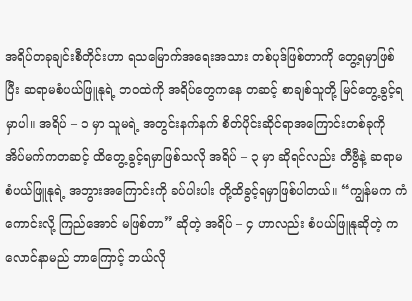အရိပ်တခုချင်းစီတိုင်းဟာ ရသမြောက်အရေးအသား တစ်ပုဒ်ဖြစ်တာကို တွေ့ရမှာဖြစ်ပြီး ဆရာမစံပယ်ဖြူနုရဲ့ ဘဝထဲကို အရိပ်တွေကနေ တဆင့် စာချစ်သူတို့ မြင်တွေ့ခွင့်ရမှာပါ။ အရိပ် – ၁ မှာ သူမရဲ့ အတွင်းနက်နက် စိတ်ပိုင်းဆိုင်ရာအကြောင်းတစ်ခုကို အိပ်မက်ကတဆင့် ထိတွေ့ခွင့်ရမှာဖြစ်သလို အရိပ် – ၃ မှာ ဆိုရင်လည်း တီဗွီနဲ့ ဆရာမစံပယ်ဖြူနုရဲ့ အဘွားအကြောင်းကို ခပ်ပါးပါး တို့ထိခွင့်ရမှာဖြစ်ပါတယ်။ “ကျွန်မက ကံကောင်းလို့ ကြည်အောင် မဖြစ်တာ” ဆိုတဲ့ အရိပ် – ၄ ဟာလည်း စံပယ်ဖြူနုဆိုတဲ့ ကလောင်နာမည် ဘာကြောင့် ဘယ်လို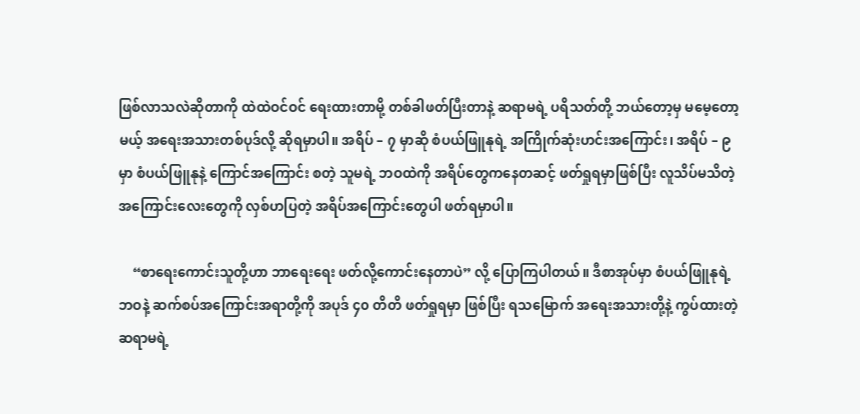ဖြစ်လာသလဲဆိုတာကို ထဲထဲဝင်ဝင် ရေးထားတာမို့ တစ်ခါဖတ်ပြီးတာနဲ့ ဆရာမရဲ့ ပရိသတ်တို့ ဘယ်တော့မှ မမေ့တော့မယ့် အရေးအသားတစ်ပုဒ်လို့ ဆိုရမှာပါ။ အရိပ် – ၇ မှာဆို စံပယ်ဖြူနုရဲ့ အကြိုက်ဆုံးဟင်းအကြောင်း၊ အရိပ် – ၉ မှာ စံပယ်ဖြူနုနဲ့ ကြောင်အကြောင်း စတဲ့ သူမရဲ့ ဘဝထဲကို အရိပ်တွေကနေတဆင့် ဖတ်ရှုရမှာဖြစ်ပြီး လူသိပ်မသိတဲ့အကြောင်းလေးတွေကို လှစ်ဟပြတဲ့ အရိပ်အကြောင်းတွေပါ ဖတ်ရမှာပါ။

    “စာရေးကောင်းသူတို့ဟာ ဘာရေးရေး ဖတ်လို့ကောင်းနေတာပဲ” လို့ ပြောကြပါတယ်။ ဒီစာအုပ်မှာ စံပယ်ဖြူနုရဲ့ ဘဝနဲ့ ဆက်စပ်အကြောင်းအရာတို့ကို အပုဒ် ၄၀ တိတိ ဖတ်ရှုရမှာ ဖြစ်ပြီး ရသမြောက် အရေးအသားတို့နဲ့ ကွပ်ထားတဲ့ ဆရာမရဲ့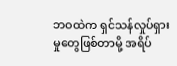ဘဝထဲက ရှင်သန်လှုပ်ရှားမှုတွေဖြစ်တာမို့ အရိပ်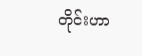တိုင်းဟာ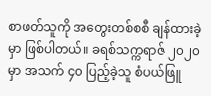စာဖတ်သူကို အတွေးတစ်စစီ ချန်ထားခဲ့မှာ ဖြစ်ပါတယ်။ ခရစ်သက္ကရာဇ် ၂၀၂၀ မှာ အသက် ၄၀ ပြည့်ခဲ့သူ စံပယ်ဖြူ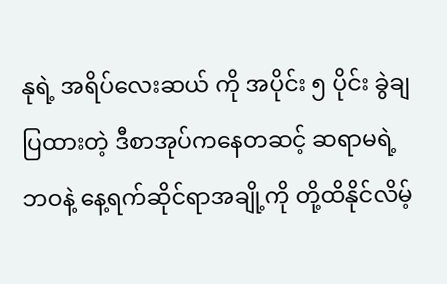နုရဲ့ အရိပ်လေးဆယ် ကို အပိုင်း ၅ ပိုင်း ခွဲချပြထားတဲ့ ဒီစာအုပ်ကနေတဆင့် ဆရာမရဲ့ ဘဝနဲ့ နေ့ရက်ဆိုင်ရာအချို့ကို တို့ထိနိုင်လိမ့်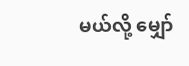မယ်လို့ မျှော်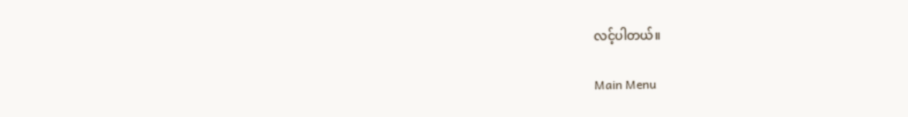လင့်ပါတယ်။

Main Menu